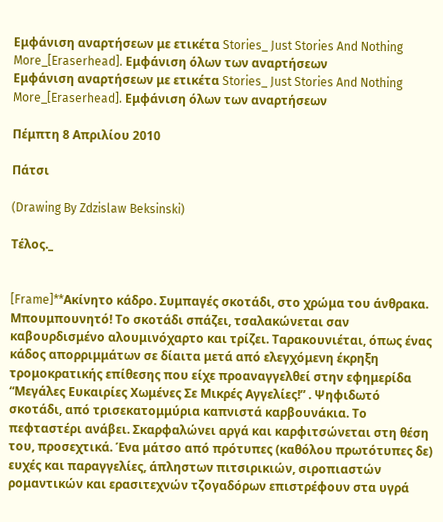Εμφάνιση αναρτήσεων με ετικέτα Stories_ Just Stories And Nothing More_[Eraserhead]. Εμφάνιση όλων των αναρτήσεων
Εμφάνιση αναρτήσεων με ετικέτα Stories_ Just Stories And Nothing More_[Eraserhead]. Εμφάνιση όλων των αναρτήσεων

Πέμπτη 8 Απριλίου 2010

Πάτσι

(Drawing By Zdzislaw Beksinski)

Τέλος._


[Frame]**Ακίνητο κάδρο. Συμπαγές σκοτάδι, στο χρώμα του άνθρακα. Μπουμπουνητό! Το σκοτάδι σπάζει, τσαλακώνεται σαν καβουρδισμένο αλουμινόχαρτο και τρίζει. Ταρακουνιέται, όπως ένας κάδος απορριμμάτων σε δίαιτα μετά από ελεγχόμενη έκρηξη τρομοκρατικής επίθεσης που είχε προαναγγελθεί στην εφημερίδα “Μεγάλες Ευκαιρίες Χωμένες Σε Μικρές Αγγελίες!” . Ψηφιδωτό σκοτάδι, από τρισεκατομμύρια καπνιστά καρβουνάκια. Το πεφταστέρι ανάβει. Σκαρφαλώνει αργά και καρφιτσώνεται στη θέση του, προσεχτικά. Ένα μάτσο από πρότυπες (καθόλου πρωτότυπες δε) ευχές και παραγγελίες, άπληστων πιτσιρικιών, σιροπιαστών ρομαντικών και ερασιτεχνών τζογαδόρων επιστρέφουν στα υγρά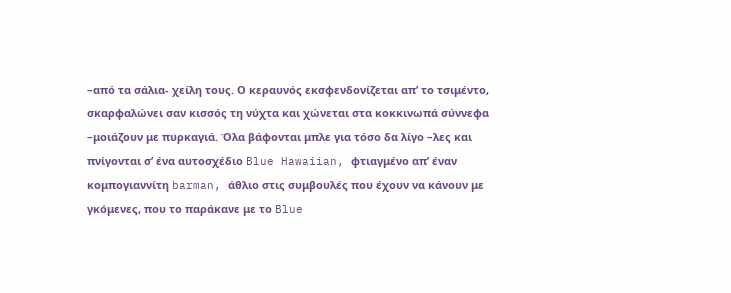–από τα σάλια- χείλη τους. Ο κεραυνός εκσφενδονίζεται απ’ το τσιμέντο, σκαρφαλώνει σαν κισσός τη νύχτα και χώνεται στα κοκκινωπά σύννεφα –μοιάζουν με πυρκαγιά. Όλα βάφονται μπλε για τόσο δα λίγο –λες και πνίγονται σ’ ένα αυτοσχέδιο Blue Hawaiian, φτιαγμένο απ’ έναν κομπογιαννίτη barman, άθλιο στις συμβουλές που έχουν να κάνουν με γκόμενες, που το παράκανε με το Blue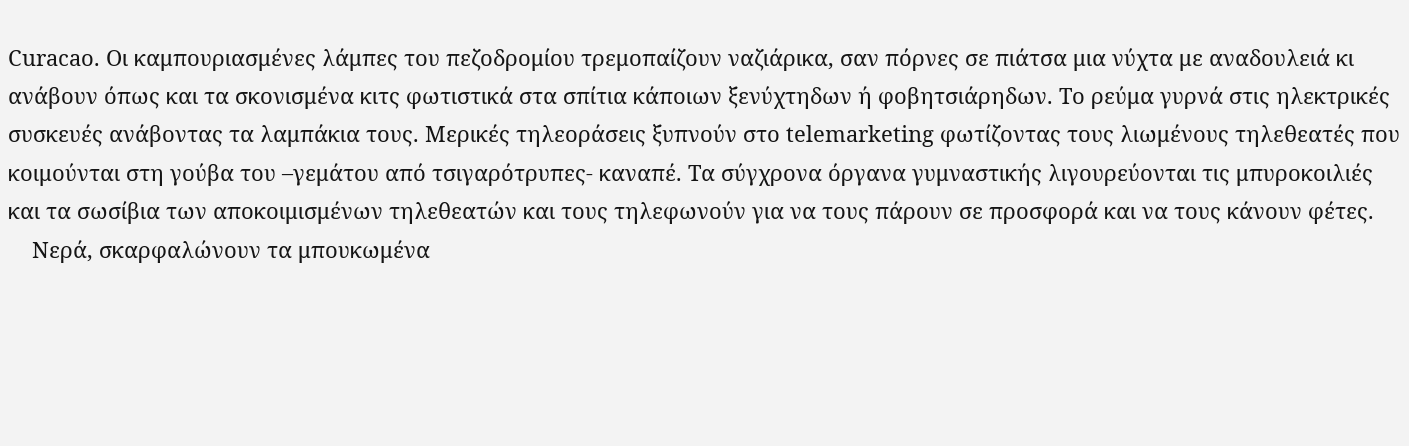Curacao. Οι καμπουριασμένες λάμπες του πεζοδρομίου τρεμοπαίζουν ναζιάρικα, σαν πόρνες σε πιάτσα μια νύχτα με αναδουλειά κι ανάβουν όπως και τα σκονισμένα κιτς φωτιστικά στα σπίτια κάποιων ξενύχτηδων ή φοβητσιάρηδων. Το ρεύμα γυρνά στις ηλεκτρικές συσκευές ανάβοντας τα λαμπάκια τους. Μερικές τηλεοράσεις ξυπνούν στο telemarketing φωτίζοντας τους λιωμένους τηλεθεατές που κοιμούνται στη γούβα του –γεμάτου από τσιγαρότρυπες- καναπέ. Τα σύγχρονα όργανα γυμναστικής λιγουρεύονται τις μπυροκοιλιές και τα σωσίβια των αποκοιμισμένων τηλεθεατών και τους τηλεφωνούν για να τους πάρουν σε προσφορά και να τους κάνουν φέτες.
    Νερά, σκαρφαλώνουν τα μπουκωμένα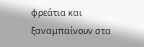φρεάτια και ξαναμπαίνουν στα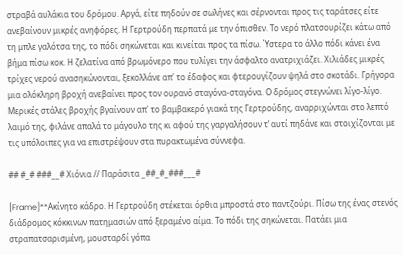στραβά αυλάκια του δρόμου. Αργά, είτε πηδούν σε σωλήνες και σέρνονται προς τις ταράτσες είτε ανεβαίνουν μικρές ανηφόρες. Η Γερτρούδη περπατά με την όπισθεν. Το νερό πλατσουρίζει κάτω από τη μπλε γαλότσα της, το πόδι σηκώνεται και κινείται προς τα πίσω. Ύστερα το άλλο πόδι κάνει ένα βήμα πίσω κοκ. Η ζελατίνα από βρωμόνερο που τυλίγει την άσφαλτο ανατριχιάζει. Χιλιάδες μικρές τρίχες νερού ανασηκώνονται, ξεκολλάνε απ' το έδαφος και φτερουγίζουν ψηλά στο σκοτάδι. Γρήγορα μια ολόκληρη βροχή ανεβαίνει προς τον ουρανό σταγόνα-σταγόνα. Ο δρόμος στεγνώνει λίγο-λίγο. Μερικές στάλες βροχής βγαίνουν απ' το βαμβακερό γιακά της Γερτρούδης, αναρριχώνται στο λεπτό λαιμό της, φιλάνε απαλά το μάγουλο της κι αφού της γαργαλήσουν τ’ αυτί πηδάνε και στοιχίζονται με τις υπόλοιπες για να επιστρέψουν στα πυρακτωμένα σύννεφα.

## #_# ###__# Χιόνια // Παράσιτα _##_#_###___#

[Frame]**Ακίνητο κάδρο. Η Γερτρούδη στέκεται όρθια μπροστά στο παντζούρι. Πίσω της ένας στενός διάδρομος κόκκινων πατημασιών από ξεραμένο αίμα. Το πόδι της σηκώνεται. Πατάει μια στραπατσαρισμένη, μουσταρδί γόπα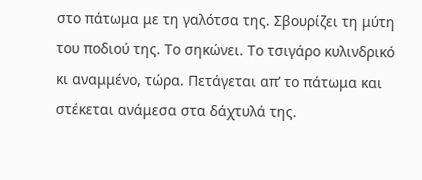στο πάτωμα με τη γαλότσα της. Σβουρίζει τη μύτη του ποδιού της. Το σηκώνει. Το τσιγάρο κυλινδρικό κι αναμμένο, τώρα. Πετάγεται απ’ το πάτωμα και στέκεται ανάμεσα στα δάχτυλά της.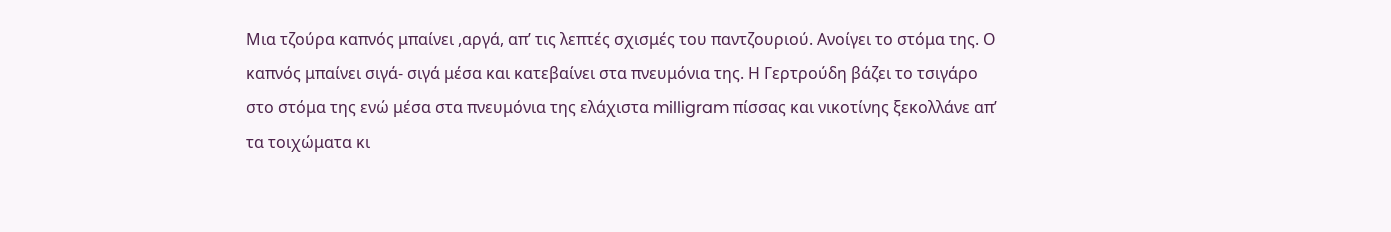Μια τζούρα καπνός μπαίνει ,αργά, απ’ τις λεπτές σχισμές του παντζουριού. Ανοίγει το στόμα της. Ο καπνός μπαίνει σιγά- σιγά μέσα και κατεβαίνει στα πνευμόνια της. Η Γερτρούδη βάζει το τσιγάρο στο στόμα της ενώ μέσα στα πνευμόνια της ελάχιστα milligram πίσσας και νικοτίνης ξεκολλάνε απ’ τα τοιχώματα κι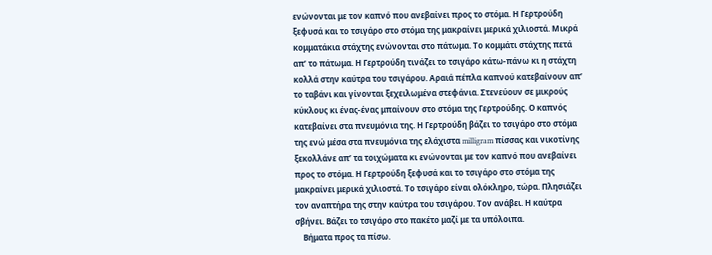ενώνονται με τον καπνό που ανεβαίνει προς το στόμα. Η Γερτρούδη ξεφυσά και το τσιγάρο στο στόμα της μακραίνει μερικά χιλιοστά. Μικρά κομματάκια στάχτης ενώνονται στο πάτωμα. Το κομμάτι στάχτης πετά απ’ το πάτωμα. Η Γερτρούδη τινάζει το τσιγάρο κάτω-πάνω κι η στάχτη κολλά στην καύτρα του τσιγάρου. Αραιά πέπλα καπνού κατεβαίνουν απ’ το ταβάνι και γίνονται ξεχειλωμένα στεφάνια. Στενεύουν σε μικρούς κύκλους κι ένας-ένας μπαίνουν στο στόμα της Γερτρούδης. Ο καπνός κατεβαίνει στα πνευμόνια της. Η Γερτρούδη βάζει το τσιγάρο στο στόμα της ενώ μέσα στα πνευμόνια της ελάχιστα milligram πίσσας και νικοτίνης ξεκολλάνε απ’ τα τοιχώματα κι ενώνονται με τον καπνό που ανεβαίνει προς το στόμα. Η Γερτρούδη ξεφυσά και το τσιγάρο στο στόμα της μακραίνει μερικά χιλιοστά. Το τσιγάρο είναι ολόκληρο, τώρα. Πλησιάζει τον αναπτήρα της στην καύτρα του τσιγάρου. Τον ανάβει. Η καύτρα σβήνει. Βάζει το τσιγάρο στο πακέτο μαζί με τα υπόλοιπα.
    Βήματα προς τα πίσω.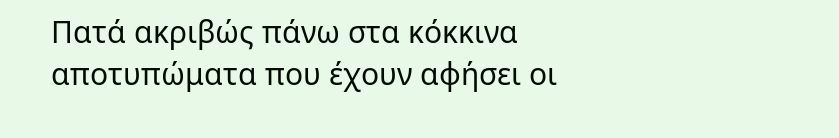Πατά ακριβώς πάνω στα κόκκινα αποτυπώματα που έχουν αφήσει οι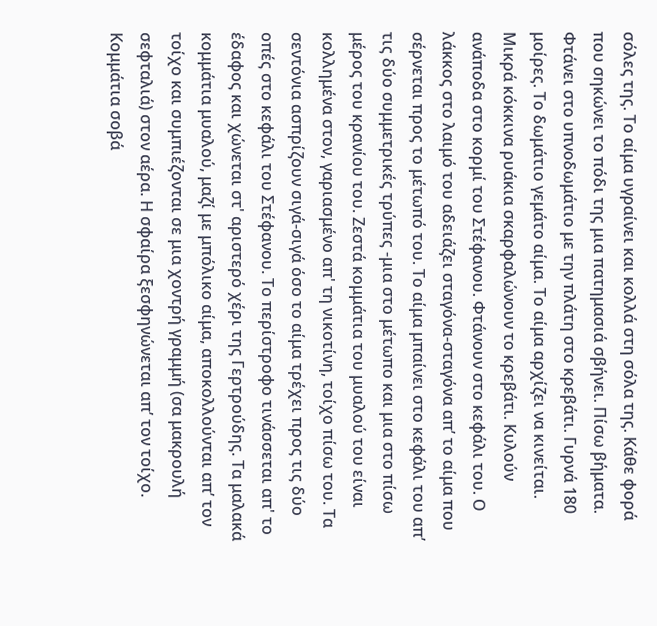σόλες της. Το αίμα υγραίνει και κολλά στη σόλα της. Κάθε φορά που σηκώνει το πόδι της μια πατημασιά σβήνει. Πίσω βήματα. Φτάνει στο υπνοδωμάτιο με την πλάτη στο κρεβάτι. Γυρνά 180 μοίρες. Το δωμάτιο γεμάτο αίμα. Το αίμα αρχίζει να κινείται. Μικρά κόκκινα ρυάκια σκαρφαλώνουν το κρεβάτι. Κυλούν ανάποδα στο κορμί του Στέφανου. Φτάνουν στο κεφάλι του. Ο λάκκος στο λαιμό του αδειάζει σταγόνα-σταγόνα απ’ το αίμα που σέρνεται προς το μέτωπό του. Το αίμα μπαίνει στο κεφάλι του απ’ τις δύο συμμετρικές τρύπες -μια στο μέτωπο και μια στο πίσω μέρος του κρανίου του. Ζεστά κομμάτια του μυαλού του είναι κολλημένα στον, γαριασμένο απ' τη νικοτίνη, τοίχο πίσω του. Τα σεντόνια ασπρίζουν σιγά-σιγά όσο το αίμα τρέχει προς τις δύο οπές στο κεφάλι του Στέφανου. Το περίστροφο τινάσσεται απ' το έδαφος και χώνεται στ' αριστερό χέρι της Γερτρούδης. Τα μαλακά κομμάτια μυαλού, μαζί με μπόλικο αίμα, αποκολλούνται απ’ τον τοίχο και συμπιέζονται σε μια χοντρή γραμμή (σα μακρουλή σεφταλιά) στον αέρα. Η σφαίρα ξεσφηνώνεται απ’ τον τοίχο. Κομμάτια σοβά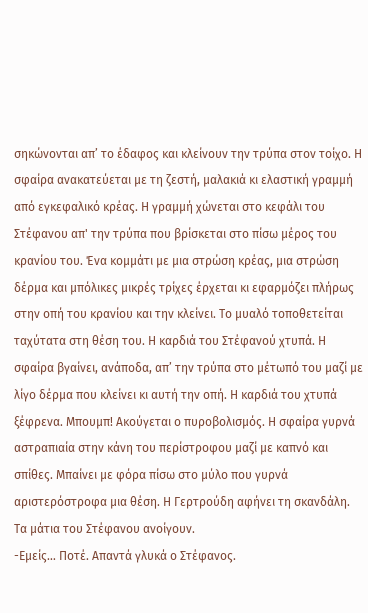σηκώνονται απ’ το έδαφος και κλείνουν την τρύπα στον τοίχο. Η σφαίρα ανακατεύεται με τη ζεστή, μαλακιά κι ελαστική γραμμή από εγκεφαλικό κρέας. Η γραμμή χώνεται στο κεφάλι του Στέφανου απ' την τρύπα που βρίσκεται στο πίσω μέρος του κρανίου του. Ένα κομμάτι με μια στρώση κρέας, μια στρώση δέρμα και μπόλικες μικρές τρίχες έρχεται κι εφαρμόζει πλήρως στην οπή του κρανίου και την κλείνει. Το μυαλό τοποθετείται ταχύτατα στη θέση του. Η καρδιά του Στέφανού χτυπά. Η σφαίρα βγαίνει, ανάποδα, απ’ την τρύπα στο μέτωπό του μαζί με λίγο δέρμα που κλείνει κι αυτή την οπή. Η καρδιά του χτυπά ξέφρενα. Μπουμπ! Ακούγεται ο πυροβολισμός. Η σφαίρα γυρνά αστραπιαία στην κάνη του περίστροφου μαζί με καπνό και σπίθες. Μπαίνει με φόρα πίσω στο μύλο που γυρνά αριστερόστροφα μια θέση. Η Γερτρούδη αφήνει τη σκανδάλη. Τα μάτια του Στέφανου ανοίγουν.
-Εμείς… Ποτέ. Απαντά γλυκά ο Στέφανος.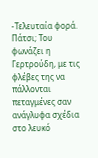-Τελευταία φορά. Πάτσι; Του φωνάζει η Γερτρούδη, με τις φλέβες της να πάλλονται πεταγμένες σαν ανάγλυφα σχέδια στο λευκό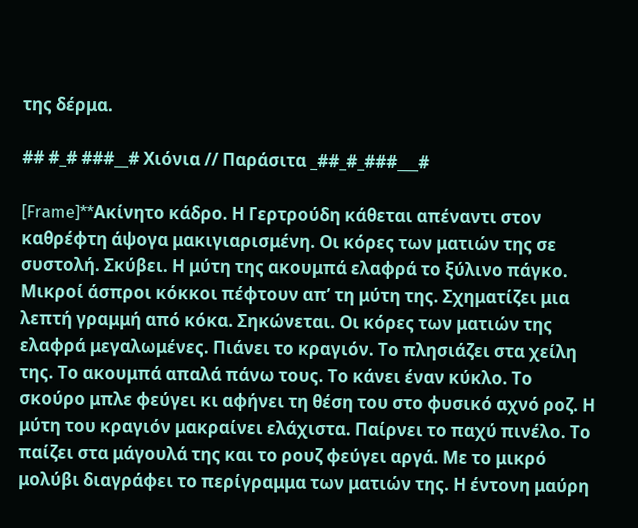της δέρμα.

## #_# ###__# Χιόνια // Παράσιτα _##_#_###___#

[Frame]**Ακίνητο κάδρο. Η Γερτρούδη κάθεται απέναντι στον καθρέφτη άψογα μακιγιαρισμένη. Οι κόρες των ματιών της σε συστολή. Σκύβει. Η μύτη της ακουμπά ελαφρά το ξύλινο πάγκο. Μικροί άσπροι κόκκοι πέφτουν απ’ τη μύτη της. Σχηματίζει μια λεπτή γραμμή από κόκα. Σηκώνεται. Οι κόρες των ματιών της ελαφρά μεγαλωμένες. Πιάνει το κραγιόν. Το πλησιάζει στα χείλη της. Το ακουμπά απαλά πάνω τους. Το κάνει έναν κύκλο. Το σκούρο μπλε φεύγει κι αφήνει τη θέση του στο φυσικό αχνό ροζ. Η μύτη του κραγιόν μακραίνει ελάχιστα. Παίρνει το παχύ πινέλο. Το παίζει στα μάγουλά της και το ρουζ φεύγει αργά. Με το μικρό μολύβι διαγράφει το περίγραμμα των ματιών της. Η έντονη μαύρη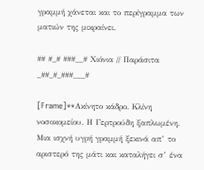γραμμή χάνεται και το περίγραμμα των ματιών της μικραίνει.

## #_# ###__# Χιόνια // Παράσιτα _##_#_###___#

[Frame]**Ακίνητο κάδρο. Κλίνη νοσοκομείου. Η Γερτρούδη ξαπλωμένη. Μια ισχνή υγρή γραμμή ξεκινά απ’ το αριστερό της μάτι και καταλήγει σ’ ένα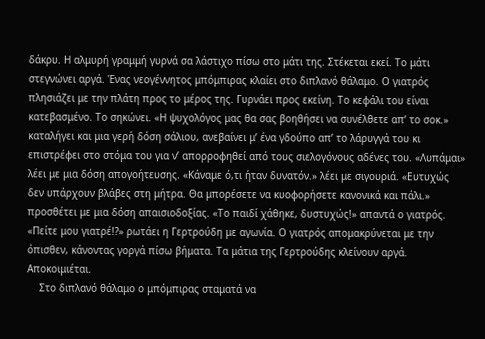δάκρυ. Η αλμυρή γραμμή γυρνά σα λάστιχο πίσω στο μάτι της. Στέκεται εκεί. Το μάτι στεγνώνει αργά. Ένας νεογέννητος μπόμπιρας κλαίει στο διπλανό θάλαμο. Ο γιατρός πλησιάζει με την πλάτη προς το μέρος της. Γυρνάει προς εκείνη. Το κεφάλι του είναι κατεβασμένο. Το σηκώνει. «Η ψυχολόγος μας θα σας βοηθήσει να συνέλθετε απ’ το σοκ.» καταλήγει και μια γερή δόση σάλιου, ανεβαίνει μ’ ένα γδούπο απ’ το λάρυγγά του κι επιστρέφει στο στόμα του για ν’ απορροφηθεί από τους σιελογόνους αδένες του. «Λυπάμαι» λέει με μια δόση απογοήτευσης. «Κάναμε ό,τι ήταν δυνατόν.» λέει με σιγουριά. «Ευτυχώς δεν υπάρχουν βλάβες στη μήτρα. Θα μπορέσετε να κυοφορήσετε κανονικά και πάλι.» προσθέτει με μια δόση απαισιοδοξίας. «Το παιδί χάθηκε, δυστυχώς!» απαντά ο γιατρός. «Πείτε μου γιατρέ!?» ρωτάει η Γερτρούδη με αγωνία. Ο γιατρός απομακρύνεται με την όπισθεν, κάνοντας γοργά πίσω βήματα. Τα μάτια της Γερτρούδης κλείνουν αργά. Αποκοιμιέται.
    Στο διπλανό θάλαμο ο μπόμπιρας σταματά να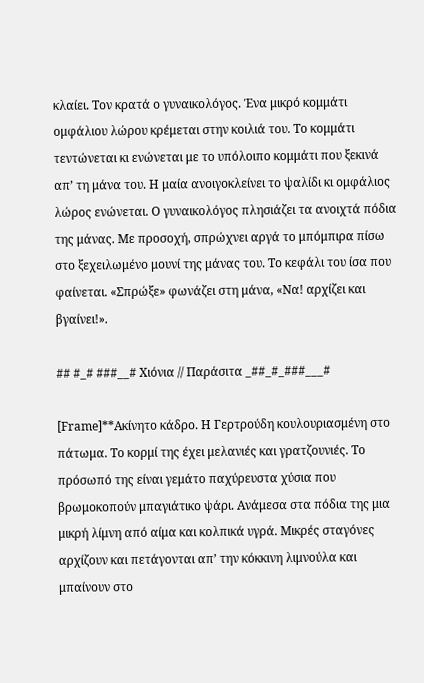κλαίει. Τον κρατά ο γυναικολόγος. Ένα μικρό κομμάτι ομφάλιου λώρου κρέμεται στην κοιλιά του. Το κομμάτι τεντώνεται κι ενώνεται με το υπόλοιπο κομμάτι που ξεκινά απ’ τη μάνα του. Η μαία ανοιγοκλείνει το ψαλίδι κι ομφάλιος λώρος ενώνεται. Ο γυναικολόγος πλησιάζει τα ανοιχτά πόδια της μάνας. Με προσοχή, σπρώχνει αργά το μπόμπιρα πίσω στο ξεχειλωμένο μουνί της μάνας του. Το κεφάλι του ίσα που φαίνεται. «Σπρώξε» φωνάζει στη μάνα, «Να! αρχίζει και βγαίνει!».

## #_# ###__# Χιόνια // Παράσιτα _##_#_###___#

[Frame]**Ακίνητο κάδρο. Η Γερτρούδη κουλουριασμένη στο πάτωμα. Το κορμί της έχει μελανιές και γρατζουνιές. Το πρόσωπό της είναι γεμάτο παχύρευστα χύσια που βρωμοκοπούν μπαγιάτικο ψάρι. Ανάμεσα στα πόδια της μια μικρή λίμνη από αίμα και κολπικά υγρά. Μικρές σταγόνες αρχίζουν και πετάγονται απ’ την κόκκινη λιμνούλα και μπαίνουν στο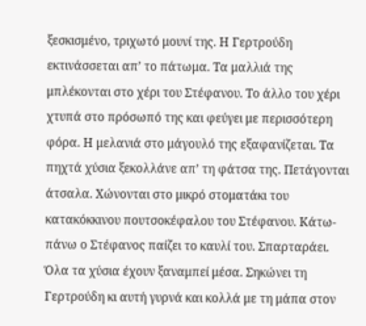ξεσκισμένο, τριχωτό μουνί της. Η Γερτρούδη εκτινάσσεται απ’ το πάτωμα. Τα μαλλιά της μπλέκονται στο χέρι του Στέφανου. Το άλλο του χέρι χτυπά στο πρόσωπό της και φεύγει με περισσότερη φόρα. Η μελανιά στο μάγουλό της εξαφανίζεται. Τα πηχτά χύσια ξεκολλάνε απ’ τη φάτσα της. Πετάγονται άτσαλα. Χώνονται στο μικρό στοματάκι του κατακόκκινου πουτσοκέφαλου του Στέφανου. Κάτω- πάνω ο Στέφανος παίζει το καυλί του. Σπαρταράει. Όλα τα χύσια έχουν ξαναμπεί μέσα. Σηκώνει τη Γερτρούδη κι αυτή γυρνά και κολλά με τη μάπα στον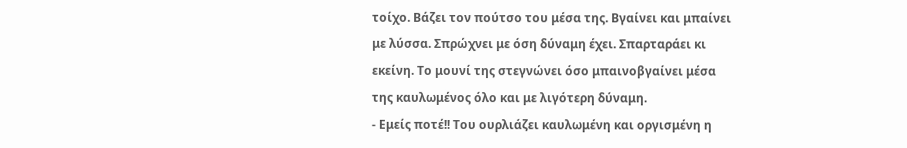τοίχο. Βάζει τον πούτσο του μέσα της. Βγαίνει και μπαίνει με λύσσα. Σπρώχνει με όση δύναμη έχει. Σπαρταράει κι εκείνη. Το μουνί της στεγνώνει όσο μπαινοβγαίνει μέσα της καυλωμένος όλο και με λιγότερη δύναμη.
- Εμείς ποτέ!! Του ουρλιάζει καυλωμένη και οργισμένη η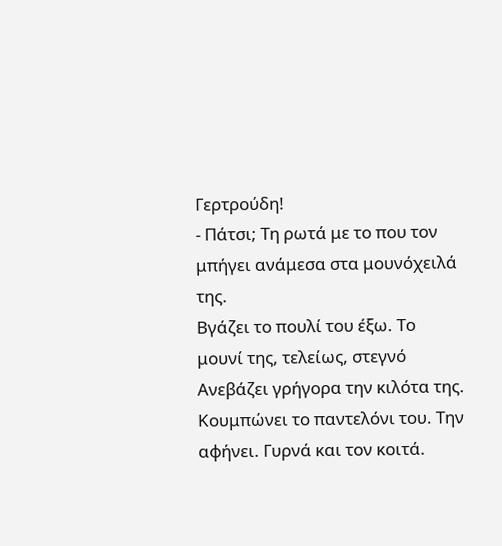Γερτρούδη!
- Πάτσι; Τη ρωτά με το που τον μπήγει ανάμεσα στα μουνόχειλά της.
Βγάζει το πουλί του έξω. Το μουνί της, τελείως, στεγνό Ανεβάζει γρήγορα την κιλότα της. Κουμπώνει το παντελόνι του. Την αφήνει. Γυρνά και τον κοιτά.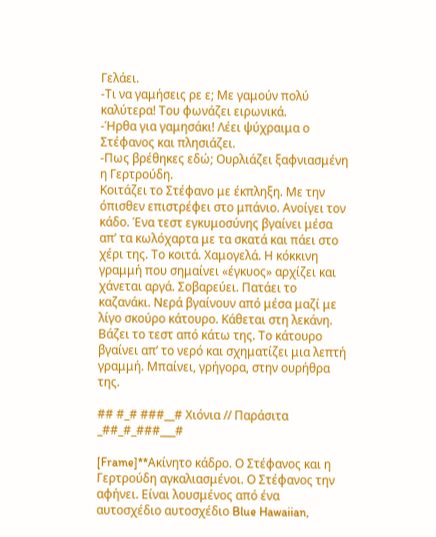Γελάει.
-Τι να γαμήσεις ρε ε; Με γαμούν πολύ καλύτερα! Του φωνάζει ειρωνικά.
-Ήρθα για γαμησάκι! Λέει ψύχραιμα ο Στέφανος και πλησιάζει.
-Πως βρέθηκες εδώ; Ουρλιάζει ξαφνιασμένη η Γερτρούδη.
Κοιτάζει το Στέφανο με έκπληξη. Με την όπισθεν επιστρέφει στο μπάνιο. Ανοίγει τον κάδο. Ένα τεστ εγκυμοσύνης βγαίνει μέσα απ’ τα κωλόχαρτα με τα σκατά και πάει στο χέρι της. Το κοιτά. Χαμογελά. Η κόκκινη γραμμή που σημαίνει «έγκυος» αρχίζει και χάνεται αργά. Σοβαρεύει. Πατάει το καζανάκι. Νερά βγαίνουν από μέσα μαζί με λίγο σκούρο κάτουρο. Κάθεται στη λεκάνη. Βάζει το τεστ από κάτω της. Το κάτουρο βγαίνει απ’ το νερό και σχηματίζει μια λεπτή γραμμή. Μπαίνει, γρήγορα, στην ουρήθρα της.

## #_# ###__# Χιόνια // Παράσιτα _##_#_###___#

[Frame]**Ακίνητο κάδρο. Ο Στέφανος και η Γερτρούδη αγκαλιασμένοι. Ο Στέφανος την αφήνει. Είναι λουσμένος από ένα αυτοσχέδιο αυτοσχέδιο Blue Hawaiian,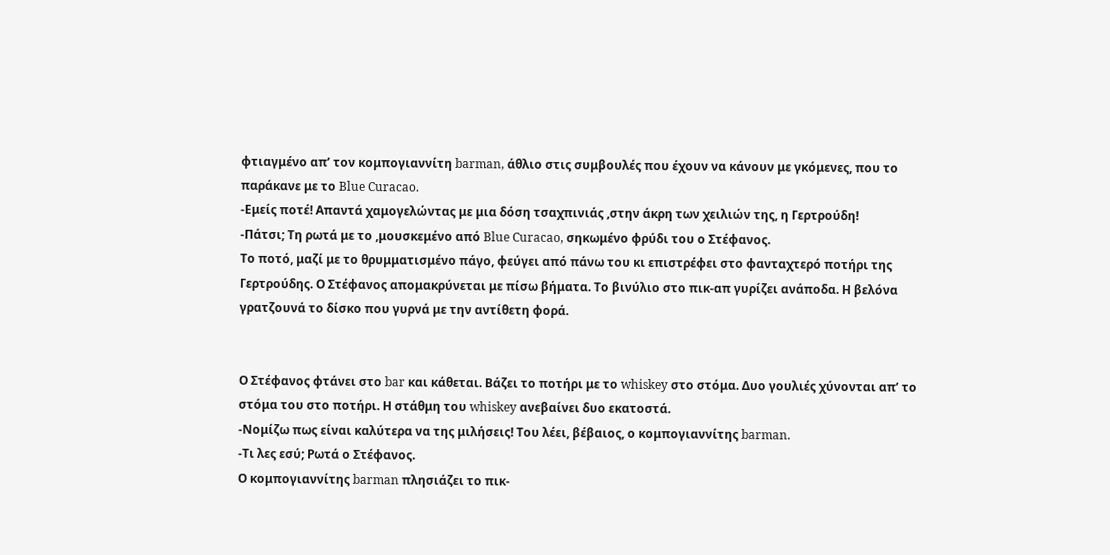φτιαγμένο απ’ τον κομπογιαννίτη barman, άθλιο στις συμβουλές που έχουν να κάνουν με γκόμενες, που το παράκανε με το Blue Curacao.
-Εμείς ποτέ! Απαντά χαμογελώντας με μια δόση τσαχπινιάς ,στην άκρη των χειλιών της, η Γερτρούδη!
-Πάτσι; Τη ρωτά με το ,μουσκεμένο από Blue Curacao, σηκωμένο φρύδι του ο Στέφανος.
Το ποτό, μαζί με το θρυμματισμένο πάγο, φεύγει από πάνω του κι επιστρέφει στο φανταχτερό ποτήρι της Γερτρούδης. Ο Στέφανος απομακρύνεται με πίσω βήματα. Το βινύλιο στο πικ-απ γυρίζει ανάποδα. Η βελόνα γρατζουνά το δίσκο που γυρνά με την αντίθετη φορά.


Ο Στέφανος φτάνει στο bar και κάθεται. Βάζει το ποτήρι με το whiskey στο στόμα. Δυο γουλιές χύνονται απ’ το στόμα του στο ποτήρι. Η στάθμη του whiskey ανεβαίνει δυο εκατοστά.
-Νομίζω πως είναι καλύτερα να της μιλήσεις! Του λέει, βέβαιος, ο κομπογιαννίτης barman.
-Τι λες εσύ; Ρωτά ο Στέφανος.
Ο κομπογιαννίτης barman πλησιάζει το πικ-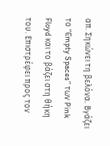απ. Σηκώνει τη βελόνα. Βγάζει το “Empty Spaces” των Pink Floyd και το βάζει στη θήκη του. Επιστρέφει προς τον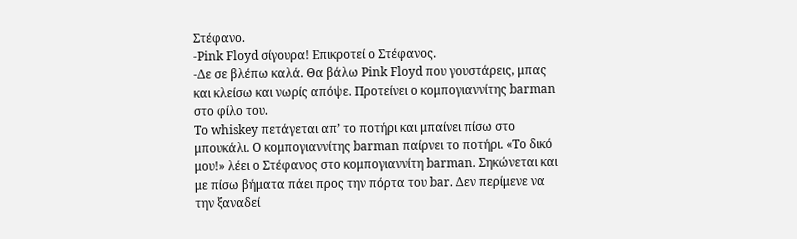Στέφανο.
-Pink Floyd σίγουρα! Επικροτεί ο Στέφανος.
-Δε σε βλέπω καλά. Θα βάλω Pink Floyd που γουστάρεις, μπας και κλείσω και νωρίς απόψε. Προτείνει ο κομπογιαννίτης barman στο φίλο του.
Το whiskey πετάγεται απ’ το ποτήρι και μπαίνει πίσω στο μπουκάλι. Ο κομπογιαννίτης barman παίρνει το ποτήρι. «Το δικό μου!» λέει ο Στέφανος στο κομπογιαννίτη barman. Σηκώνεται και με πίσω βήματα πάει προς την πόρτα του bar. Δεν περίμενε να την ξαναδεί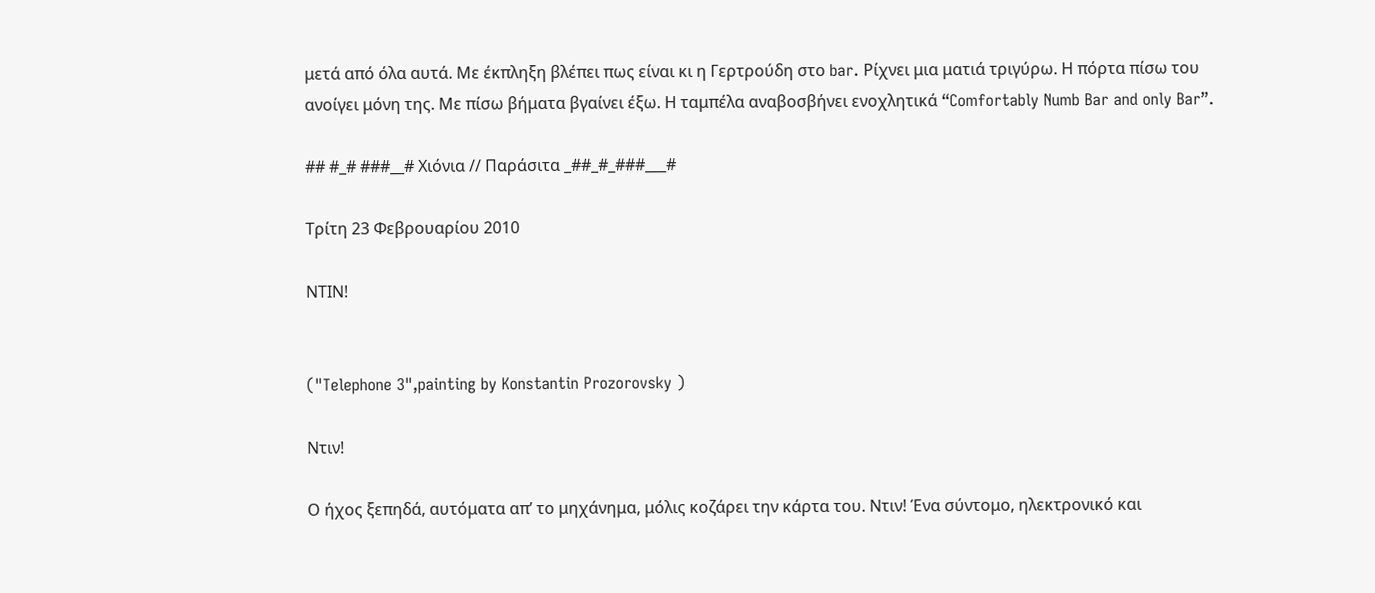μετά από όλα αυτά. Με έκπληξη βλέπει πως είναι κι η Γερτρούδη στο bar. Ρίχνει μια ματιά τριγύρω. Η πόρτα πίσω του ανοίγει μόνη της. Με πίσω βήματα βγαίνει έξω. Η ταμπέλα αναβοσβήνει ενοχλητικά “Comfortably Numb Bar and only Bar”.

## #_# ###__# Χιόνια // Παράσιτα _##_#_###___#

Τρίτη 23 Φεβρουαρίου 2010

ΝΤΙΝ!


("Telephone 3",painting by Konstantin Prozorovsky )

Ντιν!

Ο ήχος ξεπηδά, αυτόματα απ’ το μηχάνημα, μόλις κοζάρει την κάρτα του. Ντιν! Ένα σύντομο, ηλεκτρονικό και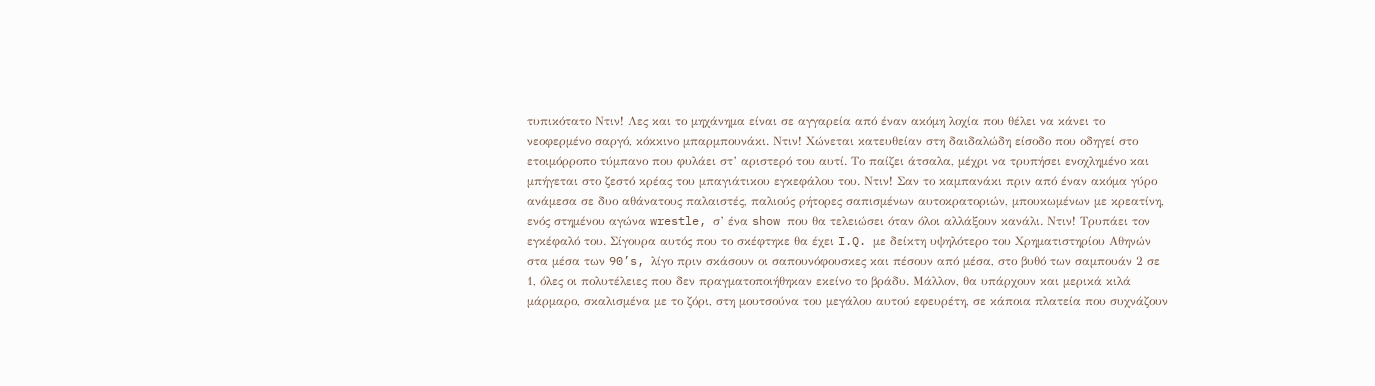τυπικότατο Ντιν! Λες και το μηχάνημα είναι σε αγγαρεία από έναν ακόμη λοχία που θέλει να κάνει το νεοφερμένο σαργό, κόκκινο μπαρμπουνάκι. Ντιν! Χώνεται κατευθείαν στη δαιδαλώδη είσοδο που οδηγεί στο ετοιμόρροπο τύμπανο που φυλάει στ’ αριστερό του αυτί. Το παίζει άτσαλα, μέχρι να τρυπήσει ενοχλημένο και μπήγεται στο ζεστό κρέας του μπαγιάτικου εγκεφάλου του. Ντιν! Σαν το καμπανάκι πριν από έναν ακόμα γύρο ανάμεσα σε δυο αθάνατους παλαιστές, παλιούς ρήτορες σαπισμένων αυτοκρατοριών, μπουκωμένων με κρεατίνη, ενός στημένου αγώνα wrestle, σ’ ένα show που θα τελειώσει όταν όλοι αλλάξουν κανάλι. Ντιν! Τρυπάει τον εγκέφαλό του. Σίγουρα αυτός που το σκέφτηκε θα έχει I.Q. με δείκτη υψηλότερο του Χρηματιστηρίου Αθηνών στα μέσα των 90’s, λίγο πριν σκάσουν οι σαπουνόφουσκες και πέσουν από μέσα, στο βυθό των σαμπουάν 2 σε 1, όλες οι πολυτέλειες που δεν πραγματοποιήθηκαν εκείνο το βράδυ. Μάλλον, θα υπάρχουν και μερικά κιλά μάρμαρο, σκαλισμένα με το ζόρι, στη μουτσούνα του μεγάλου αυτού εφευρέτη, σε κάποια πλατεία που συχνάζουν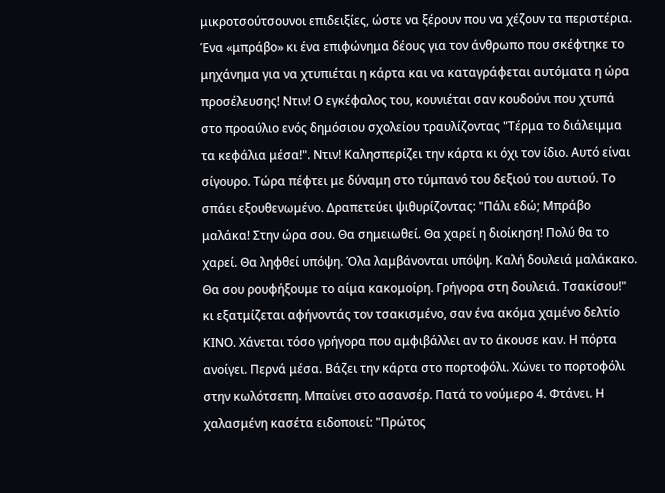μικροτσούτσουνοι επιδειξίες, ώστε να ξέρουν που να χέζουν τα περιστέρια. Ένα «μπράβο» κι ένα επιφώνημα δέους για τον άνθρωπο που σκέφτηκε το μηχάνημα για να χτυπιέται η κάρτα και να καταγράφεται αυτόματα η ώρα προσέλευσης! Ντιν! Ο εγκέφαλος του, κουνιέται σαν κουδούνι που χτυπά στο προαύλιο ενός δημόσιου σχολείου τραυλίζοντας "Τέρμα το διάλειμμα τα κεφάλια μέσα!". Ντιν! Καλησπερίζει την κάρτα κι όχι τον ίδιο. Αυτό είναι σίγουρο. Τώρα πέφτει με δύναμη στο τύμπανό του δεξιού του αυτιού. Το σπάει εξουθενωμένο. Δραπετεύει ψιθυρίζοντας: "Πάλι εδώ; Μπράβο μαλάκα! Στην ώρα σου. Θα σημειωθεί. Θα χαρεί η διοίκηση! Πολύ θα το χαρεί. Θα ληφθεί υπόψη. Όλα λαμβάνονται υπόψη. Καλή δουλειά μαλάκακο. Θα σου ρουφήξουμε το αίμα κακομοίρη. Γρήγορα στη δουλειά. Τσακίσου!" κι εξατμίζεται αφήνοντάς τον τσακισμένο, σαν ένα ακόμα χαμένο δελτίο ΚΙΝΟ. Χάνεται τόσο γρήγορα που αμφιβάλλει αν το άκουσε καν. Η πόρτα ανοίγει. Περνά μέσα. Βάζει την κάρτα στο πορτοφόλι. Χώνει το πορτοφόλι στην κωλότσεπη. Μπαίνει στο ασανσέρ. Πατά το νούμερο 4. Φτάνει. Η χαλασμένη κασέτα ειδοποιεί: "Πρώτος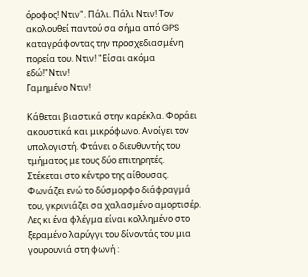όροφος! Ντιν". Πάλι. Πάλι Ντιν! Τον ακολουθεί παντού σα σήμα από GPS καταγράφοντας την προσχεδιασμένη πορεία του. Ντιν! "Είσαι ακόμα εδώ!"Ντιν!
Γαμημένο Ντιν!

Κάθεται βιαστικά στην καρέκλα. Φοράει ακουστικά και μικρόφωνο. Ανοίγει τον υπολογιστή. Φτάνει ο διευθυντής του τμήματος με τους δύο επιτηρητές. Στέκεται στο κέντρο της αίθουσας. Φωνάζει ενώ το δύσμορφο διάφραγμά του, γκρινιάζει σα χαλασμένο αμορτισέρ. Λες κι ένα φλέγμα είναι κολλημένο στο ξεραμένο λαρύγγι του δίνοντάς του μια γουρουνιά στη φωνή :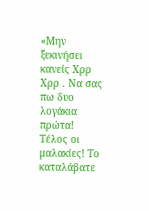«Μην ξεκινήσει κανείς Χρρ Χρρ . Να σας πω δυο λογάκια πρώτα! Τέλος οι μαλακίες! Το καταλάβατε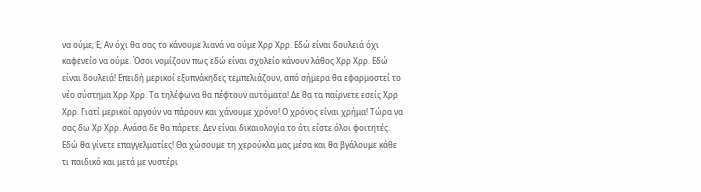να ούμε; Ε; Αν όχι θα σας το κάνουμε λιανά να ούμε Χρρ Χρρ. Εδώ είναι δουλειά όχι καφενείο να ούμε. Όσοι νομίζουν πως εδώ είναι σχολείο κάνουν λάθος Χρρ Χρρ. Εδώ είναι δουλειά! Επειδή μερικοί εξυπνάκηδες τεμπελιάζουν, από σήμερα θα εφαρμοστεί το νέο σύστημα Χρρ Χρρ. Τα τηλέφωνα θα πέφτουν αυτόματα! Δε θα τα παίρνετε εσείς Χρρ Χρρ. Γιατί μερικοί αργούν να πάρουν και χάνουμε χρόνο! Ο χρόνος είναι χρήμα! Τώρα να σας δω Χρ Χρρ. Ανάσα δε θα πάρετε. Δεν είναι δικαιολογία το ότι είστε όλοι φοιτητές. Εδώ θα γίνετε επαγγελματίες! Θα χώσουμε τη χερούκλα μας μέσα και θα βγάλουμε κάθε τι παιδικό και μετά με νυστέρι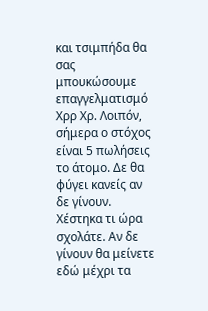και τσιμπήδα θα σας μπουκώσουμε επαγγελματισμό Χρρ Χρ. Λοιπόν, σήμερα ο στόχος είναι 5 πωλήσεις το άτομο. Δε θα φύγει κανείς αν δε γίνουν. Χέστηκα τι ώρα σχολάτε. Αν δε γίνουν θα μείνετε εδώ μέχρι τα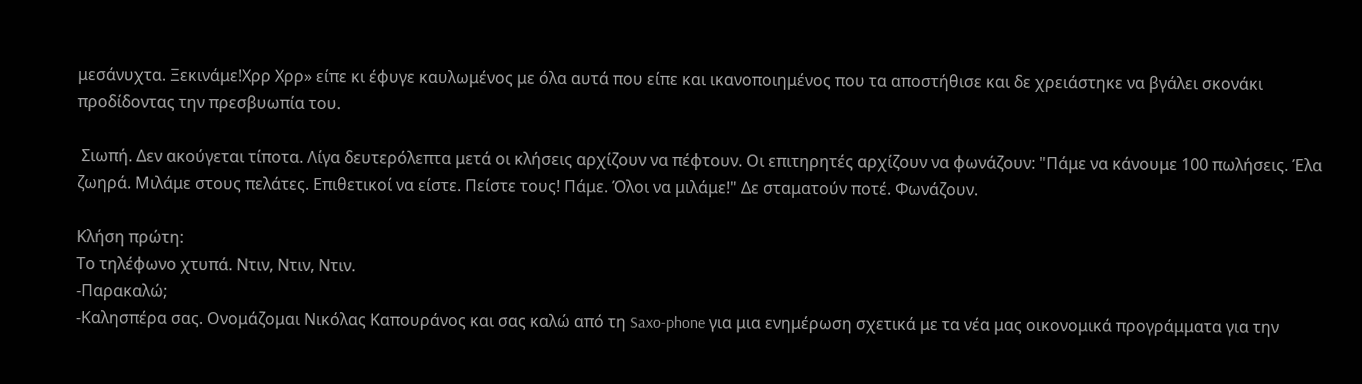μεσάνυχτα. Ξεκινάμε!Χρρ Χρρ» είπε κι έφυγε καυλωμένος με όλα αυτά που είπε και ικανοποιημένος που τα αποστήθισε και δε χρειάστηκε να βγάλει σκονάκι προδίδοντας την πρεσβυωπία του.

 Σιωπή. Δεν ακούγεται τίποτα. Λίγα δευτερόλεπτα μετά οι κλήσεις αρχίζουν να πέφτουν. Οι επιτηρητές αρχίζουν να φωνάζουν: "Πάμε να κάνουμε 100 πωλήσεις. Έλα ζωηρά. Μιλάμε στους πελάτες. Επιθετικοί να είστε. Πείστε τους! Πάμε. Όλοι να μιλάμε!" Δε σταματούν ποτέ. Φωνάζουν.

Κλήση πρώτη:
Το τηλέφωνο χτυπά. Ντιν, Ντιν, Ντιν.
-Παρακαλώ;
-Καλησπέρα σας. Ονομάζομαι Νικόλας Καπουράνος και σας καλώ από τη Saxo-phone για μια ενημέρωση σχετικά με τα νέα μας οικονομικά προγράμματα για την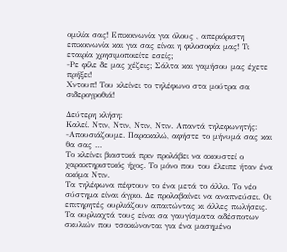ομιλία σας! Επικοινωνία για όλους , απεριόριστη επικοινωνία και για σας είναι η φιλοσοφία μας! Τι εταιρία χρησιμοποιείτε εσείς;
-Ρε φίλε δε μας χέζεις; Σάλτα και γαμήσου μας έχετε πρήξει!
Χντουπ! Του κλείνει το τηλέφωνο στα μούτρα σα σιδερογροθιά!

Δεύτερη κλήση:
Καλεί. Ντιν, Ντιν, Ντιν, Ντιν. Απαντά τηλεφωνητής:
-Απουσιάζουμε. Παρακαλώ, αφήστε το μήνυμά σας και θα σας …
Το κλείνει βιαστικά πριν προλάβει να ακουστεί ο χαρακτηριστικός ήχος. Το μόνο που του έλειπε ήταν ένα ακόμα Ντιν.
Τα τηλέφωνα πέφτουν το ένα μετά το άλλο. Το νέο σύστημα είναι άγριο. Δε προλαβαίνει να αναπνεύσει. Οι επιτηρητές ουρλιάζουν απαιτώντας κι άλλες πωλήσεις. Τα ουρλιαχτά τους είναι σα γαυγίσματα αδέσποτων σκυλιών που τσακώνονται για ένα μασημένο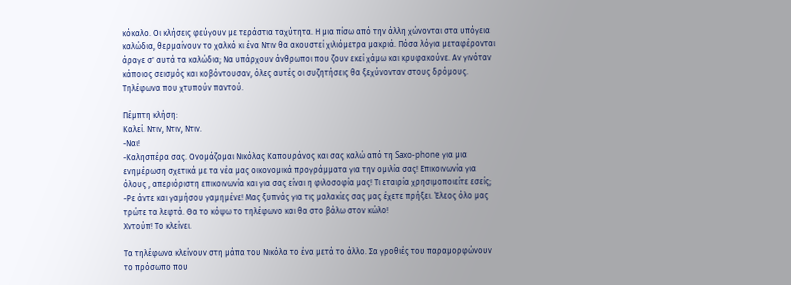κόκαλο. Οι κλήσεις φεύγουν με τεράστια ταχύτητα. Η μια πίσω από την άλλη χώνονται στα υπόγεια καλώδια, θερμαίνουν το χαλκό κι ένα Ντιν θα ακουστεί χιλιόμετρα μακριά. Πόσα λόγια μεταφέρονται άραγε σ' αυτά τα καλώδια; Να υπάρχουν άνθρωποι που ζουν εκεί χάμω και κρυφακούνε. Αν γινόταν κάποιος σεισμός και κοβόντουσαν, όλες αυτές οι συζητήσεις θα ξεχύνονταν στους δρόμους. Τηλέφωνα που χτυπούν παντού.

Πέμπτη κλήση:
Καλεί. Ντιν, Ντιν, Ντιν.
-Ναι!
-Καλησπέρα σας. Ονομάζομαι Νικόλας Καπουράνος και σας καλώ από τη Saxo-phone για μια ενημέρωση σχετικά με τα νέα μας οικονομικά προγράμματα για την ομιλία σας! Επικοινωνία για όλους , απεριόριστη επικοινωνία και για σας είναι η φιλοσοφία μας! Τι εταιρία χρησιμοποιείτε εσείς;
-Ρε άντε και γαμήσου γαμημένε! Μας ξυπνάς για τις μαλακίες σας μας έχετε πρήξει. Έλεος όλο μας τρώτε τα λεφτά. Θα το κόψω το τηλέφωνο και θα στο βάλω στον κώλο!
Χντούπ! Το κλείνει.

Τα τηλέφωνα κλείνουν στη μάπα του Νικόλα το ένα μετά το άλλο. Σα γροθιές του παραμορφώνουν το πρόσωπο που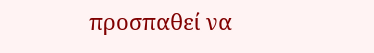προσπαθεί να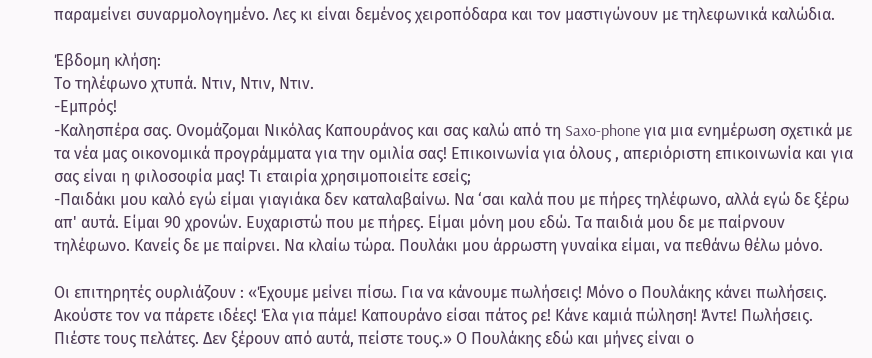παραμείνει συναρμολογημένο. Λες κι είναι δεμένος χειροπόδαρα και τον μαστιγώνουν με τηλεφωνικά καλώδια.

Έβδομη κλήση:
Το τηλέφωνο χτυπά. Ντιν, Ντιν, Ντιν.
-Εμπρός!
-Καλησπέρα σας. Ονομάζομαι Νικόλας Καπουράνος και σας καλώ από τη Saxo-phone για μια ενημέρωση σχετικά με τα νέα μας οικονομικά προγράμματα για την ομιλία σας! Επικοινωνία για όλους , απεριόριστη επικοινωνία και για σας είναι η φιλοσοφία μας! Τι εταιρία χρησιμοποιείτε εσείς;
-Παιδάκι μου καλό εγώ είμαι γιαγιάκα δεν καταλαβαίνω. Να ‘σαι καλά που με πήρες τηλέφωνο, αλλά εγώ δε ξέρω απ' αυτά. Είμαι 90 χρονών. Ευχαριστώ που με πήρες. Είμαι μόνη μου εδώ. Τα παιδιά μου δε με παίρνουν τηλέφωνο. Κανείς δε με παίρνει. Να κλαίω τώρα. Πουλάκι μου άρρωστη γυναίκα είμαι, να πεθάνω θέλω μόνο.

Οι επιτηρητές ουρλιάζουν : «Έχουμε μείνει πίσω. Για να κάνουμε πωλήσεις! Μόνο ο Πουλάκης κάνει πωλήσεις. Ακούστε τον να πάρετε ιδέες! Έλα για πάμε! Καπουράνο είσαι πάτος ρε! Κάνε καμιά πώληση! Άντε! Πωλήσεις. Πιέστε τους πελάτες. Δεν ξέρουν από αυτά, πείστε τους.» Ο Πουλάκης εδώ και μήνες είναι ο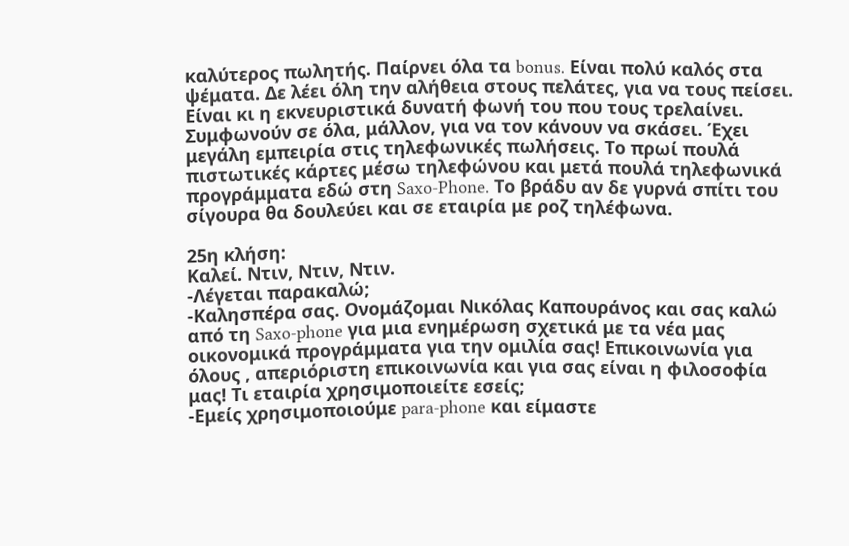καλύτερος πωλητής. Παίρνει όλα τα bonus. Είναι πολύ καλός στα ψέματα. Δε λέει όλη την αλήθεια στους πελάτες, για να τους πείσει. Είναι κι η εκνευριστικά δυνατή φωνή του που τους τρελαίνει. Συμφωνούν σε όλα, μάλλον, για να τον κάνουν να σκάσει. Έχει μεγάλη εμπειρία στις τηλεφωνικές πωλήσεις. Το πρωί πουλά πιστωτικές κάρτες μέσω τηλεφώνου και μετά πουλά τηλεφωνικά προγράμματα εδώ στη Saxo-Phone. Το βράδυ αν δε γυρνά σπίτι του σίγουρα θα δουλεύει και σε εταιρία με ροζ τηλέφωνα.

25η κλήση:
Καλεί. Ντιν, Ντιν, Ντιν.
-Λέγεται παρακαλώ;
-Καλησπέρα σας. Ονομάζομαι Νικόλας Καπουράνος και σας καλώ από τη Saxo-phone για μια ενημέρωση σχετικά με τα νέα μας οικονομικά προγράμματα για την ομιλία σας! Επικοινωνία για όλους , απεριόριστη επικοινωνία και για σας είναι η φιλοσοφία μας! Τι εταιρία χρησιμοποιείτε εσείς;
-Εμείς χρησιμοποιούμε para-phone και είμαστε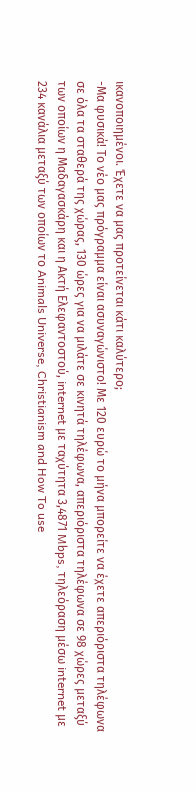ικανοποιημένοι. Έχετε να μας προτείνεται κάτι καλύτερο;
-Μα φυσικά! Το νέο μας πρόγραμμα είναι ασυναγώνιστο! Με 120 ευρώ το μήνα μπορείτε να έχετε απεριόριστα τηλέφωνα σε όλα τα σταθερά της χώρας, 130 ώρες για να μιλάτε σε κινητά τηλέφωνα, απεριόριστα τηλέφωνα σε 98 χώρες μεταξύ των οποίων η Μαδαγασκάρη και η Ακτή Ελεφαντοστού, internet με ταχύτητα 3,4871 Mbps, τηλεόραση μέσω internet με 234 κανάλια μεταξύ των οποίων το Animals Universe, Christianism and How To use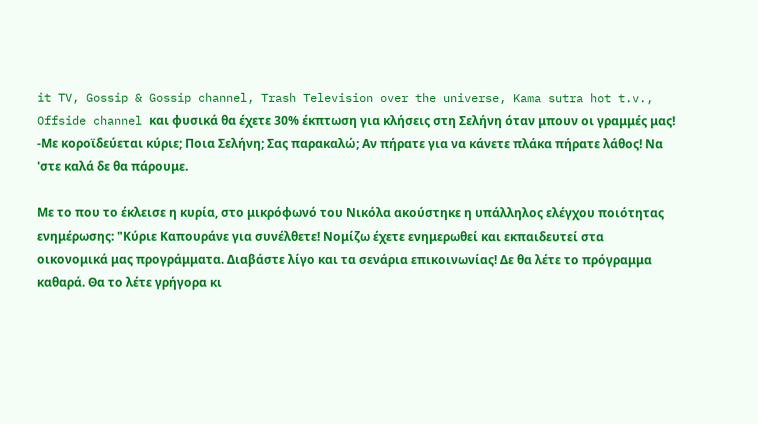it TV, Gossip & Gossip channel, Trash Television over the universe, Kama sutra hot t.v., Offside channel και φυσικά θα έχετε 30% έκπτωση για κλήσεις στη Σελήνη όταν μπουν οι γραμμές μας!
-Με κοροϊδεύεται κύριε; Ποια Σελήνη; Σας παρακαλώ; Αν πήρατε για να κάνετε πλάκα πήρατε λάθος! Να 'στε καλά δε θα πάρουμε.

Με το που το έκλεισε η κυρία, στο μικρόφωνό του Νικόλα ακούστηκε η υπάλληλος ελέγχου ποιότητας ενημέρωσης: "Κύριε Καπουράνε για συνέλθετε! Νομίζω έχετε ενημερωθεί και εκπαιδευτεί στα οικονομικά μας προγράμματα. Διαβάστε λίγο και τα σενάρια επικοινωνίας! Δε θα λέτε το πρόγραμμα καθαρά. Θα το λέτε γρήγορα κι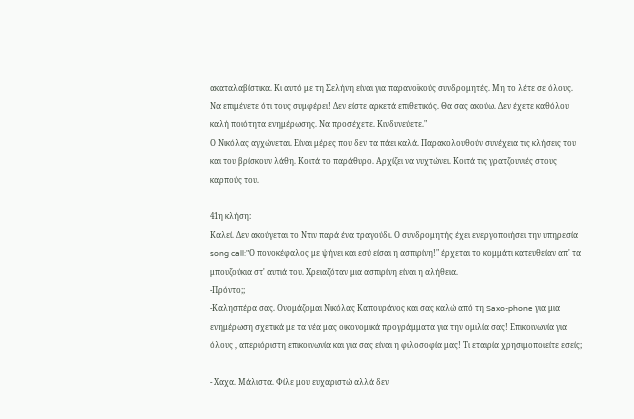ακαταλαβίστικα. Κι αυτό με τη Σελήνη είναι για παρανοϊκούς συνδρομητές. Μη το λέτε σε όλους. Να επιμένετε ότι τους συμφέρει! Δεν είστε αρκετά επιθετικός. Θα σας ακούω. Δεν έχετε καθόλου καλή ποιότητα ενημέρωσης. Να προσέχετε. Κινδυνεύετε."
Ο Νικόλας αγχώνεται. Είναι μέρες που δεν τα πάει καλά. Παρακολουθούν συνέχεια τις κλήσεις του και του βρίσκουν λάθη. Κοιτά το παράθυρο. Αρχίζει να νυχτώνει. Κοιτά τις γρατζουνιές στους καρπούς του.

41η κλήση:
Καλεί. Δεν ακούγεται το Ντιν παρά ένα τραγούδι. Ο συνδρομητής έχει ενεργοποιήσει την υπηρεσία song call:"Ο πονοκέφαλος με ψήνει και εσύ είσαι η ασπιρίνη!" έρχεται το κομμάτι κατευθείαν απ' τα μπουζούκια στ' αυτιά του. Χρειαζόταν μια ασπιρίνη είναι η αλήθεια.
-Πρόντο;;
-Καλησπέρα σας. Ονομάζομαι Νικόλας Καπουράνος και σας καλώ από τη Saxo-phone για μια ενημέρωση σχετικά με τα νέα μας οικονομικά προγράμματα για την ομιλία σας! Επικοινωνία για όλους , απεριόριστη επικοινωνία και για σας είναι η φιλοσοφία μας! Τι εταιρία χρησιμοποιείτε εσείς;

- Χαχα. Μάλιστα. Φίλε μου ευχαριστώ αλλά δεν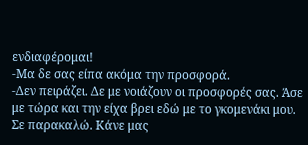ενδιαφέρομαι!
-Μα δε σας είπα ακόμα την προσφορά.
-Δεν πειράζει. Δε με νοιάζουν οι προσφορές σας. Άσε με τώρα και την είχα βρει εδώ με το γκομενάκι μου. Σε παρακαλώ. Κάνε μας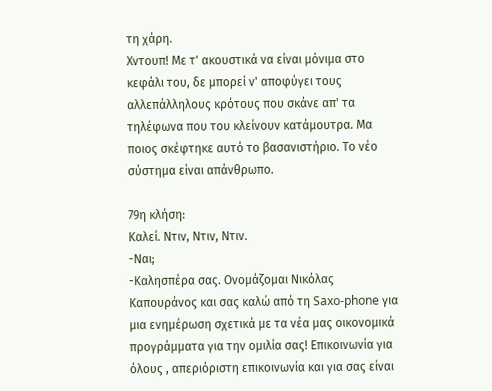τη χάρη.
Χντουπ! Με τ' ακουστικά να είναι μόνιμα στο κεφάλι του, δε μπορεί ν' αποφύγει τους αλλεπάλληλους κρότους που σκάνε απ' τα τηλέφωνα που του κλείνουν κατάμουτρα. Μα ποιος σκέφτηκε αυτό το βασανιστήριο. Το νέο σύστημα είναι απάνθρωπο.

79η κλήση:
Καλεί. Ντιν, Ντιν, Ντιν.
-Ναι;
-Καλησπέρα σας. Ονομάζομαι Νικόλας Καπουράνος και σας καλώ από τη Saxo-phone για μια ενημέρωση σχετικά με τα νέα μας οικονομικά προγράμματα για την ομιλία σας! Επικοινωνία για όλους , απεριόριστη επικοινωνία και για σας είναι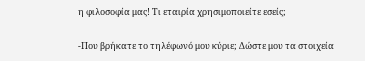η φιλοσοφία μας! Τι εταιρία χρησιμοποιείτε εσείς;

-Που βρήκατε το τηλέφωνό μου κύριε; Δώστε μου τα στοιχεία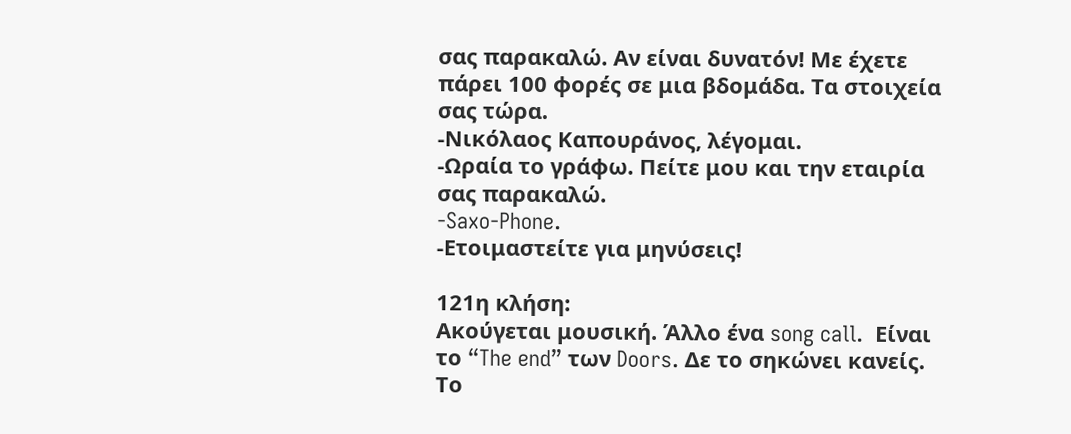σας παρακαλώ. Αν είναι δυνατόν! Με έχετε πάρει 100 φορές σε μια βδομάδα. Τα στοιχεία σας τώρα.
-Νικόλαος Καπουράνος, λέγομαι.
-Ωραία το γράφω. Πείτε μου και την εταιρία σας παρακαλώ.
-Saxo-Phone.
-Ετοιμαστείτε για μηνύσεις!

121η κλήση:
Ακούγεται μουσική. Άλλο ένα song call.  Είναι το “The end” των Doors. Δε το σηκώνει κανείς. Το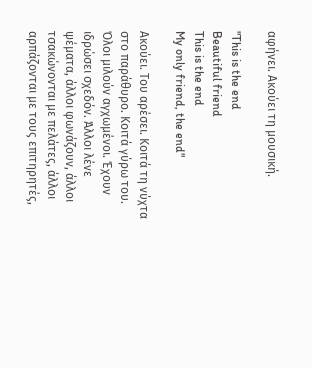αφήνει. Ακούει τη μουσική.

"This is the end
Beautiful friend
This is the end
My only friend, the end"

Ακούει. Του αρέσει. Κοιτά τη νύχτα στο παράθυρο. Κοιτά γύρω του. Όλοι μιλούν αγχωμένοι. Έχουν ιδρώσει σχεδόν. Άλλοι λένε ψέματα, άλλοι φωνάζουν, άλλοι τσακώνονται με πελάτες, άλλοι αρπάζονται με τους επιτηρητές,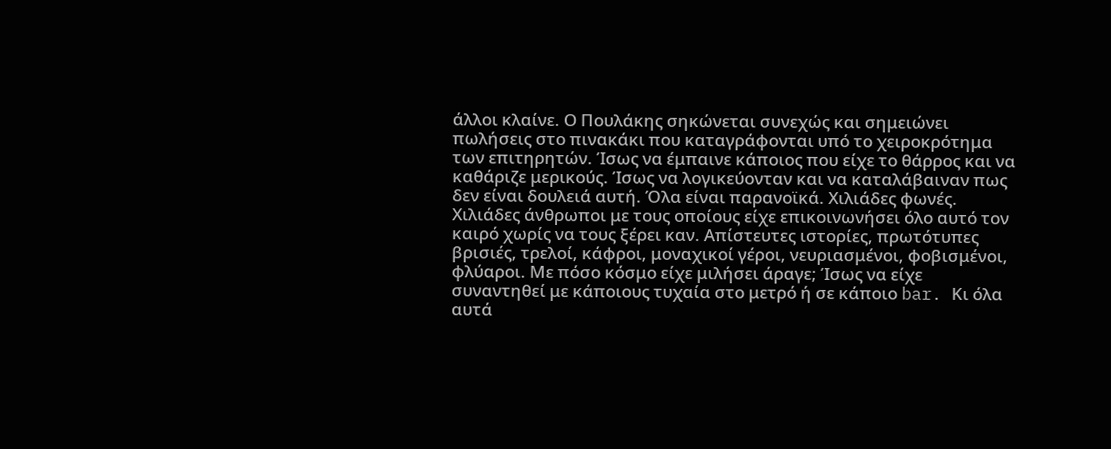άλλοι κλαίνε. Ο Πουλάκης σηκώνεται συνεχώς και σημειώνει πωλήσεις στο πινακάκι που καταγράφονται υπό το χειροκρότημα των επιτηρητών. Ίσως να έμπαινε κάποιος που είχε το θάρρος και να καθάριζε μερικούς. Ίσως να λογικεύονταν και να καταλάβαιναν πως δεν είναι δουλειά αυτή. Όλα είναι παρανοϊκά. Χιλιάδες φωνές. Χιλιάδες άνθρωποι με τους οποίους είχε επικοινωνήσει όλο αυτό τον καιρό χωρίς να τους ξέρει καν. Απίστευτες ιστορίες, πρωτότυπες βρισιές, τρελοί, κάφροι, μοναχικοί γέροι, νευριασμένοι, φοβισμένοι, φλύαροι. Με πόσο κόσμο είχε μιλήσει άραγε; Ίσως να είχε συναντηθεί με κάποιους τυχαία στο μετρό ή σε κάποιο bar. Κι όλα αυτά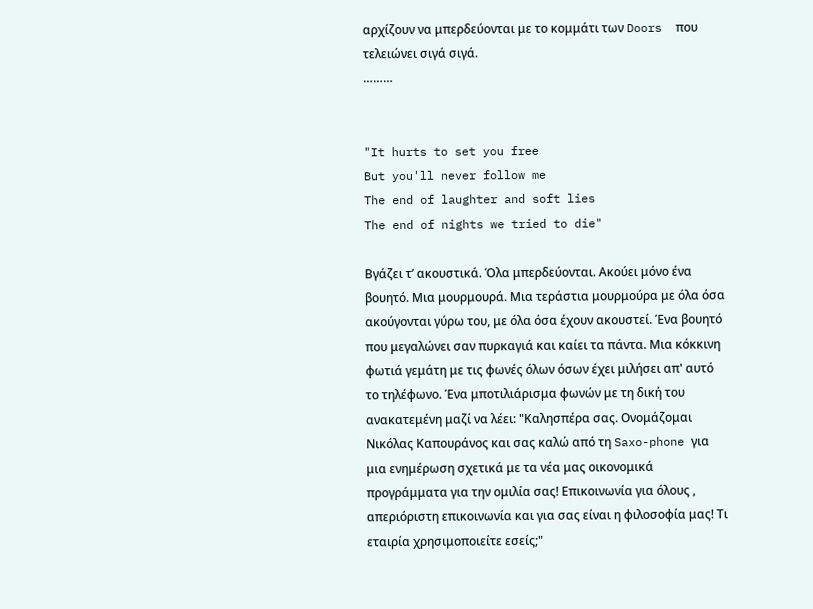αρχίζουν να μπερδεύονται με το κομμάτι των Doors  που τελειώνει σιγά σιγά.
………


"It hurts to set you free
But you'll never follow me
The end of laughter and soft lies
The end of nights we tried to die"

Βγάζει τ’ ακουστικά. Όλα μπερδεύονται. Ακούει μόνο ένα βουητό. Μια μουρμουρά. Μια τεράστια μουρμούρα με όλα όσα ακούγονται γύρω του, με όλα όσα έχουν ακουστεί. Ένα βουητό που μεγαλώνει σαν πυρκαγιά και καίει τα πάντα. Μια κόκκινη φωτιά γεμάτη με τις φωνές όλων όσων έχει μιλήσει απ' αυτό το τηλέφωνο. Ένα μποτιλιάρισμα φωνών με τη δική του ανακατεμένη μαζί να λέει: "Καλησπέρα σας. Ονομάζομαι Νικόλας Καπουράνος και σας καλώ από τη Saxo-phone για μια ενημέρωση σχετικά με τα νέα μας οικονομικά προγράμματα για την ομιλία σας! Επικοινωνία για όλους , απεριόριστη επικοινωνία και για σας είναι η φιλοσοφία μας! Τι εταιρία χρησιμοποιείτε εσείς;"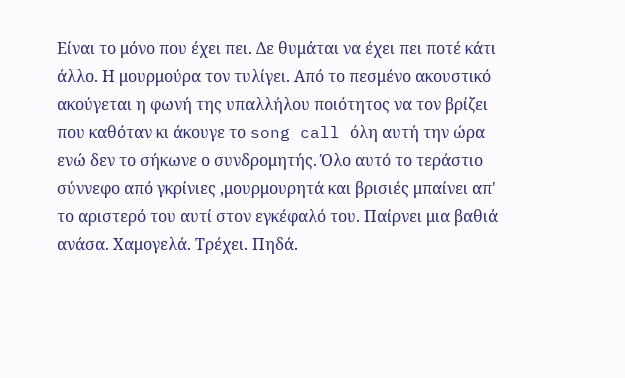Είναι το μόνο που έχει πει. Δε θυμάται να έχει πει ποτέ κάτι άλλο. Η μουρμούρα τον τυλίγει. Από το πεσμένο ακουστικό ακούγεται η φωνή της υπαλλήλου ποιότητος να τον βρίζει που καθόταν κι άκουγε το song call όλη αυτή την ώρα ενώ δεν το σήκωνε ο συνδρομητής. Όλο αυτό το τεράστιο σύννεφο από γκρίνιες ,μουρμουρητά και βρισιές μπαίνει απ' το αριστερό του αυτί στον εγκέφαλό του. Παίρνει μια βαθιά ανάσα. Χαμογελά. Τρέχει. Πηδά.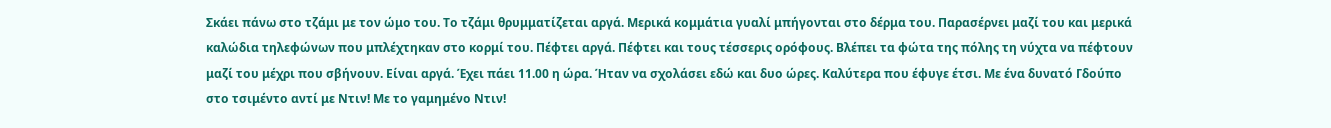Σκάει πάνω στο τζάμι με τον ώμο του. Το τζάμι θρυμματίζεται αργά. Μερικά κομμάτια γυαλί μπήγονται στο δέρμα του. Παρασέρνει μαζί του και μερικά καλώδια τηλεφώνων που μπλέχτηκαν στο κορμί του. Πέφτει αργά. Πέφτει και τους τέσσερις ορόφους. Βλέπει τα φώτα της πόλης τη νύχτα να πέφτουν μαζί του μέχρι που σβήνουν. Είναι αργά. Έχει πάει 11.00 η ώρα. Ήταν να σχολάσει εδώ και δυο ώρες. Καλύτερα που έφυγε έτσι. Με ένα δυνατό Γδούπο στο τσιμέντο αντί με Ντιν! Με το γαμημένο Ντιν!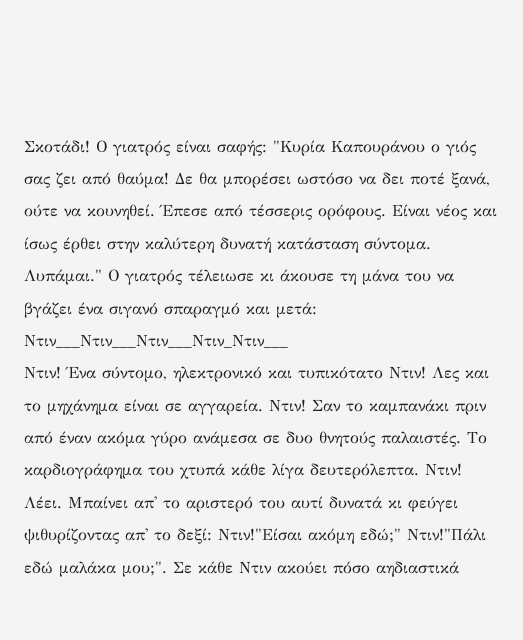Σκοτάδι! Ο γιατρός είναι σαφής: "Κυρία Καπουράνου ο γιός σας ζει από θαύμα! Δε θα μπορέσει ωστόσο να δει ποτέ ξανά, ούτε να κουνηθεί. Έπεσε από τέσσερις ορόφους. Είναι νέος και ίσως έρθει στην καλύτερη δυνατή κατάσταση σύντομα. Λυπάμαι." Ο γιατρός τέλειωσε κι άκουσε τη μάνα του να βγάζει ένα σιγανό σπαραγμό και μετά: Ντιν___Ντιν___Ντιν___Ντιν_Ντιν___
Ντιν! Ένα σύντομο, ηλεκτρονικό και τυπικότατο Ντιν! Λες και το μηχάνημα είναι σε αγγαρεία. Ντιν! Σαν το καμπανάκι πριν από έναν ακόμα γύρο ανάμεσα σε δυο θνητούς παλαιστές. Το καρδιογράφημα του χτυπά κάθε λίγα δευτερόλεπτα. Ντιν! Λέει. Μπαίνει απ' το αριστερό του αυτί δυνατά κι φεύγει ψιθυρίζοντας απ' το δεξί: Ντιν!"Είσαι ακόμη εδώ;" Ντιν!"Πάλι εδώ μαλάκα μου;". Σε κάθε Ντιν ακούει πόσο αηδιαστικά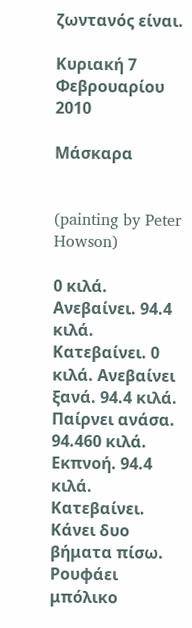ζωντανός είναι.

Κυριακή 7 Φεβρουαρίου 2010

Μάσκαρα


(painting by Peter Howson)

0 κιλά. Ανεβαίνει. 94.4 κιλά. Κατεβαίνει. 0 κιλά. Ανεβαίνει ξανά. 94.4 κιλά. Παίρνει ανάσα. 94.460 κιλά. Εκπνοή. 94.4 κιλά. Κατεβαίνει. Κάνει δυο βήματα πίσω. Ρουφάει μπόλικο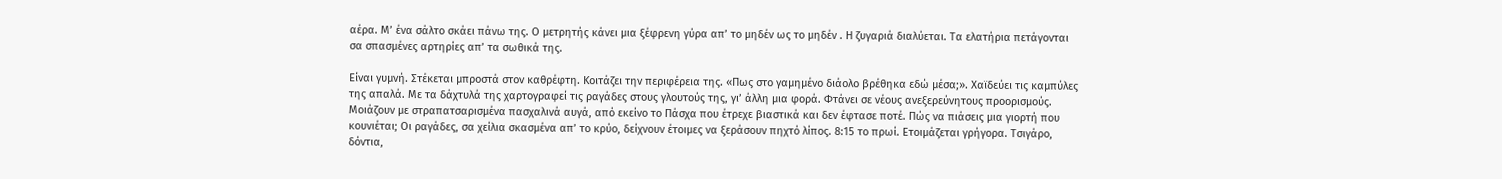αέρα. Μ’ ένα σάλτο σκάει πάνω της. Ο μετρητής κάνει μια ξέφρενη γύρα απ’ το μηδέν ως το μηδέν . Η ζυγαριά διαλύεται. Τα ελατήρια πετάγονται σα σπασμένες αρτηρίες απ’ τα σωθικά της.

Είναι γυμνή. Στέκεται μπροστά στον καθρέφτη. Κοιτάζει την περιφέρεια της. «Πως στο γαμημένο διάολο βρέθηκα εδώ μέσα;». Χαϊδεύει τις καμπύλες της απαλά. Με τα δάχτυλά της χαρτογραφεί τις ραγάδες στους γλουτούς της, γι’ άλλη μια φορά. Φτάνει σε νέους ανεξερεύνητους προορισμούς. Μοιάζουν με στραπατσαρισμένα πασχαλινά αυγά, από εκείνο το Πάσχα που έτρεχε βιαστικά και δεν έφτασε ποτέ. Πώς να πιάσεις μια γιορτή που κουνιέται; Οι ραγάδες, σα χείλια σκασμένα απ’ το κρύο, δείχνουν έτοιμες να ξεράσουν πηχτό λίπος. 8:15 το πρωί. Ετοιμάζεται γρήγορα. Τσιγάρο, δόντια,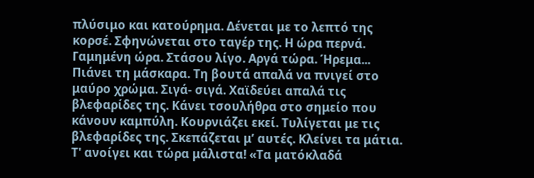πλύσιμο και κατούρημα. Δένεται με το λεπτό της κορσέ. Σφηνώνεται στο ταγέρ της. Η ώρα περνά. Γαμημένη ώρα. Στάσου λίγο. Αργά τώρα. Ήρεμα... Πιάνει τη μάσκαρα. Τη βουτά απαλά να πνιγεί στο μαύρο χρώμα. Σιγά- σιγά. Χαϊδεύει απαλά τις βλεφαρίδες της. Κάνει τσουλήθρα στο σημείο που κάνουν καμπύλη. Κουρνιάζει εκεί. Τυλίγεται με τις βλεφαρίδες της. Σκεπάζεται μ’ αυτές. Κλείνει τα μάτια. Τ' ανοίγει και τώρα μάλιστα! «Τα ματόκλαδά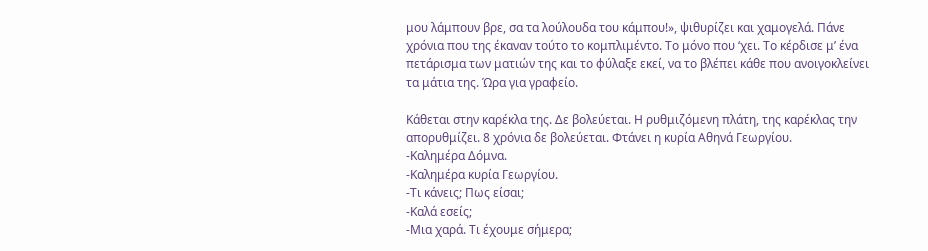μου λάμπουν βρε, σα τα λούλουδα του κάμπου!», ψιθυρίζει και χαμογελά. Πάνε χρόνια που της έκαναν τούτο το κομπλιμέντο. Το μόνο που ‘χει. Το κέρδισε μ’ ένα πετάρισμα των ματιών της και το φύλαξε εκεί, να το βλέπει κάθε που ανοιγοκλείνει τα μάτια της. Ώρα για γραφείο.

Κάθεται στην καρέκλα της. Δε βολεύεται. Η ρυθμιζόμενη πλάτη, της καρέκλας την απορυθμίζει. 8 χρόνια δε βολεύεται. Φτάνει η κυρία Αθηνά Γεωργίου.
-Καλημέρα Δόμνα.
-Καλημέρα κυρία Γεωργίου.
-Τι κάνεις; Πως είσαι;
-Καλά εσείς;
-Μια χαρά. Τι έχουμε σήμερα;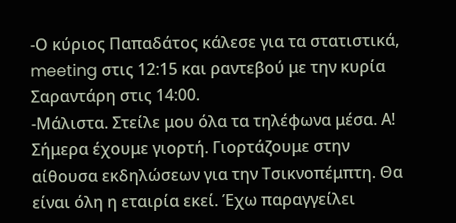-Ο κύριος Παπαδάτος κάλεσε για τα στατιστικά, meeting στις 12:15 και ραντεβού με την κυρία Σαραντάρη στις 14:00.
-Μάλιστα. Στείλε μου όλα τα τηλέφωνα μέσα. Α! Σήμερα έχουμε γιορτή. Γιορτάζουμε στην αίθουσα εκδηλώσεων για την Τσικνοπέμπτη. Θα είναι όλη η εταιρία εκεί. Έχω παραγγείλει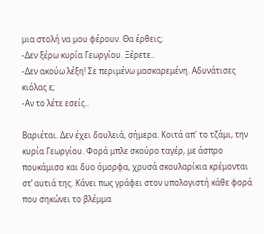μια στολή να μου φέρουν. Θα έρθεις;
-Δεν ξέρω κυρία Γεωργίου. Ξέρετε..
-Δεν ακούω λέξη! Σε περιμένω μασκαρεμένη. Αδυνάτισες κιόλας ε;
-Αν το λέτε εσείς..

Βαριέται. Δεν έχει δουλειά, σήμερα. Κοιτά απ' το τζάμι, την κυρία Γεωργίου. Φορά μπλε σκούρο ταγέρ, με άσπρο πουκάμισο και δυο όμορφα, χρυσά σκουλαρίκια κρέμονται στ’ αυτιά της. Κάνει πως γράφει στον υπολογιστή κάθε φορά που σηκώνει το βλέμμα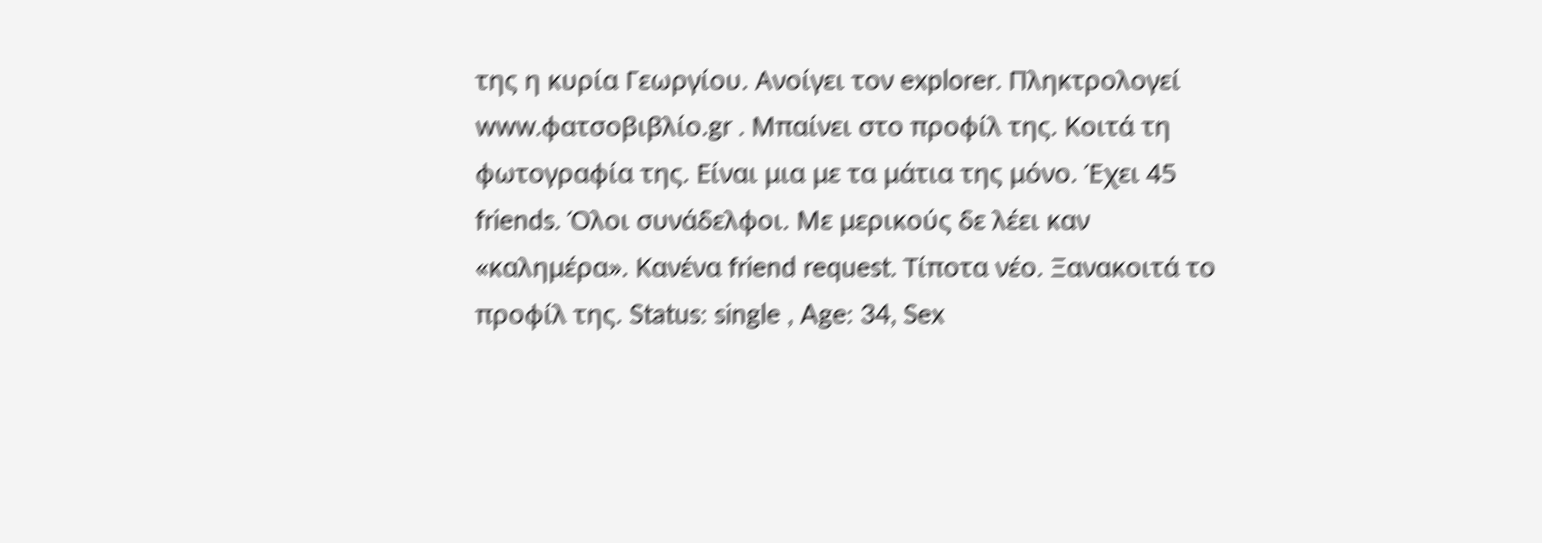της η κυρία Γεωργίου. Ανοίγει τον explorer. Πληκτρολογεί www.φατσοβιβλίο.gr . Μπαίνει στο προφίλ της. Κοιτά τη φωτογραφία της. Είναι μια με τα μάτια της μόνο. Έχει 45 friends. Όλοι συνάδελφοι. Με μερικούς δε λέει καν «καλημέρα». Κανένα friend request. Τίποτα νέο. Ξανακοιτά το προφίλ της. Status: single , Age: 34, Sex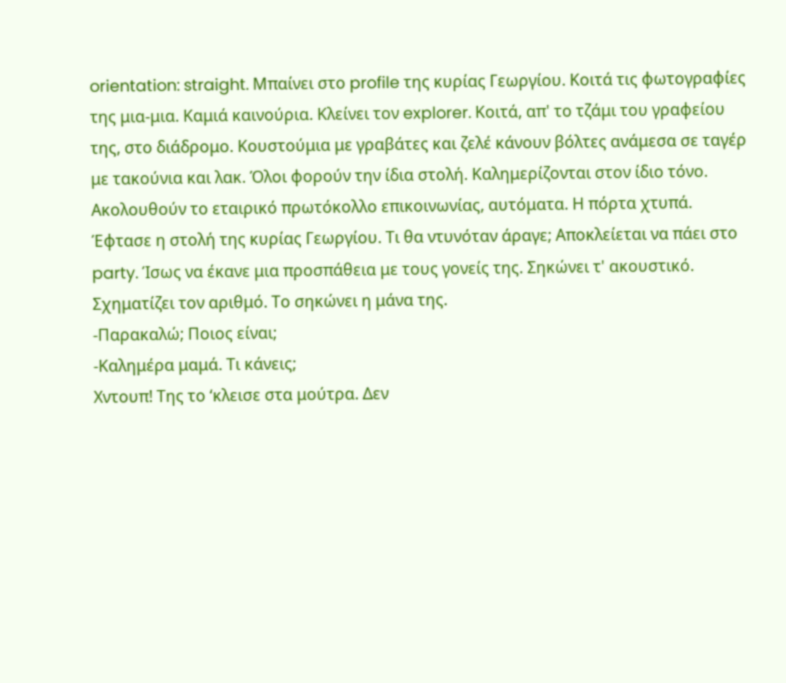orientation: straight. Μπαίνει στο profile της κυρίας Γεωργίου. Κοιτά τις φωτογραφίες της μια-μια. Καμιά καινούρια. Κλείνει τον explorer. Κοιτά, απ' το τζάμι του γραφείου της, στο διάδρομο. Κουστούμια με γραβάτες και ζελέ κάνουν βόλτες ανάμεσα σε ταγέρ με τακούνια και λακ. Όλοι φορούν την ίδια στολή. Καλημερίζονται στον ίδιο τόνο. Ακολουθούν το εταιρικό πρωτόκολλο επικοινωνίας, αυτόματα. Η πόρτα χτυπά. Έφτασε η στολή της κυρίας Γεωργίου. Τι θα ντυνόταν άραγε; Αποκλείεται να πάει στο party. Ίσως να έκανε μια προσπάθεια με τους γονείς της. Σηκώνει τ' ακουστικό. Σχηματίζει τον αριθμό. Το σηκώνει η μάνα της.
-Παρακαλώ; Ποιος είναι;
-Καλημέρα μαμά. Τι κάνεις;
Χντουπ! Της το ‘κλεισε στα μούτρα. Δεν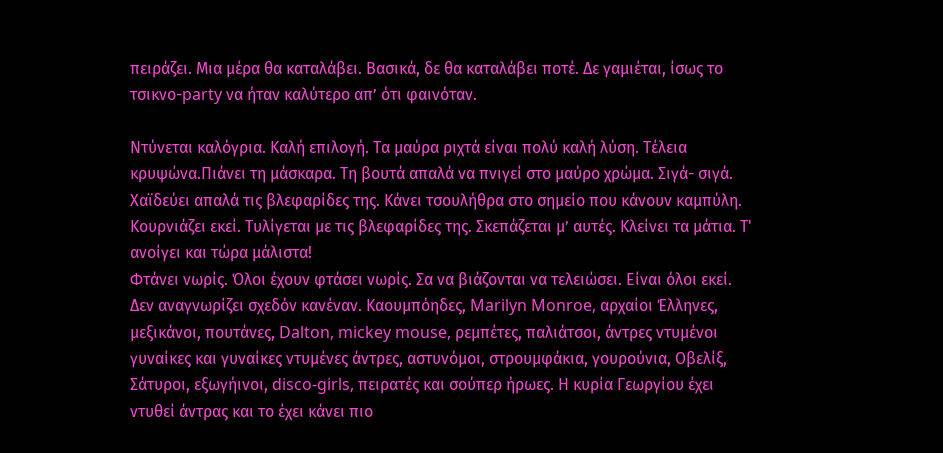πειράζει. Μια μέρα θα καταλάβει. Βασικά, δε θα καταλάβει ποτέ. Δε γαμιέται, ίσως το τσικνο-party να ήταν καλύτερο απ’ ότι φαινόταν.

Ντύνεται καλόγρια. Καλή επιλογή. Τα μαύρα ριχτά είναι πολύ καλή λύση. Τέλεια κρυψώνα.Πιάνει τη μάσκαρα. Τη βουτά απαλά να πνιγεί στο μαύρο χρώμα. Σιγά- σιγά. Χαϊδεύει απαλά τις βλεφαρίδες της. Κάνει τσουλήθρα στο σημείο που κάνουν καμπύλη. Κουρνιάζει εκεί. Τυλίγεται με τις βλεφαρίδες της. Σκεπάζεται μ’ αυτές. Κλείνει τα μάτια. Τ' ανοίγει και τώρα μάλιστα!
Φτάνει νωρίς. Όλοι έχουν φτάσει νωρίς. Σα να βιάζονται να τελειώσει. Είναι όλοι εκεί. Δεν αναγνωρίζει σχεδόν κανέναν. Καουμπόηδες, Marilyn Monroe, αρχαίοι Έλληνες, μεξικάνοι, πουτάνες, Dalton, mickey mouse, ρεμπέτες, παλιάτσοι, άντρες ντυμένοι γυναίκες και γυναίκες ντυμένες άντρες, αστυνόμοι, στρουμφάκια, γουρούνια, Οβελίξ, Σάτυροι, εξωγήινοι, disco-girls, πειρατές και σούπερ ήρωες. Η κυρία Γεωργίου έχει ντυθεί άντρας και το έχει κάνει πιο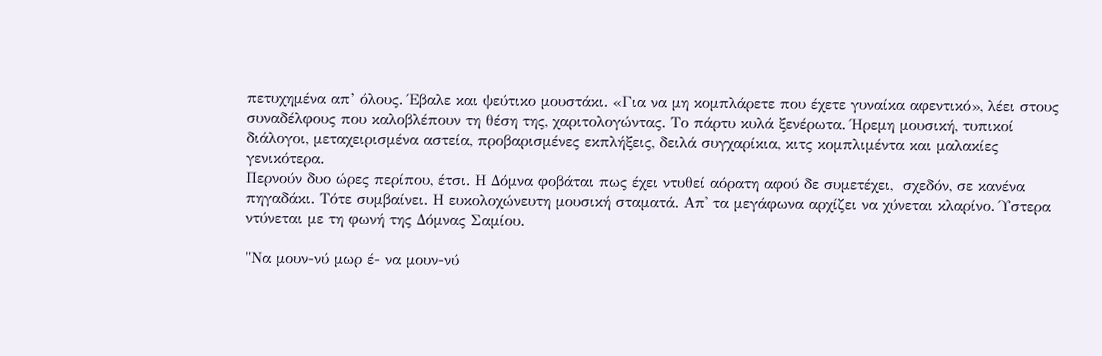πετυχημένα απ’ όλους. Έβαλε και ψεύτικο μουστάκι. «Για να μη κομπλάρετε που έχετε γυναίκα αφεντικό», λέει στους συναδέλφους που καλοβλέπουν τη θέση της, χαριτολογώντας. Το πάρτυ κυλά ξενέρωτα. Ήρεμη μουσική, τυπικοί διάλογοι, μεταχειρισμένα αστεία, προβαρισμένες εκπλήξεις, δειλά συγχαρίκια, κιτς κομπλιμέντα και μαλακίες γενικότερα.
Περνούν δυο ώρες περίπου, έτσι. Η Δόμνα φοβάται πως έχει ντυθεί αόρατη αφού δε συμετέχει,  σχεδόν, σε κανένα πηγαδάκι. Τότε συμβαίνει. Η ευκολοχώνευτη μουσική σταματά. Απ' τα μεγάφωνα αρχίζει να χύνεται κλαρίνο. Ύστερα ντύνεται με τη φωνή της Δόμνας Σαμίου.

"Να μουν-νύ μωρ έ- να μουν-νύ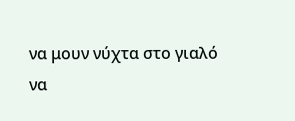να μουν νύχτα στο γιαλό
να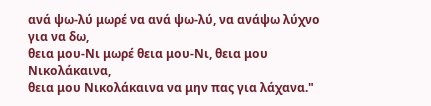ανά ψω-λύ μωρέ να ανά ψω-λύ, να ανάψω λύχνο για να δω,
θεια μου-Νι μωρέ θεια μου-Νι, θεια μου Νικολάκαινα,
θεια μου Νικολάκαινα να μην πας για λάχανα."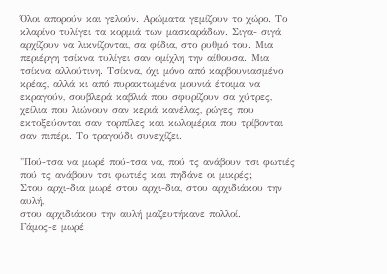Όλοι απορούν και γελούν. Αρώματα γεμίζουν το χώρο. Το κλαρίνο τυλίγει τα κορμιά των μασκαράδων. Σιγα- σιγά αρχίζουν να λικνίζονται, σα φίδια, στο ρυθμό του. Μια περιέργη τσίκνα τυλίγει σαν ομίχλη την αίθουσα. Μια τσίκνα αλλούτινη. Τσίκνα, όχι μόνο από καρβουνιασμένο κρέας, αλλά κι από πυρακτωμένα μουνιά έτοιμα να εκραγούν, σουβλερά καβλιά που σφυρίζουν σα χύτρες, χείλια που λιώνουν σαν κεριά κανέλας, ρώγες που εκτοξεύονται σαν τορπίλες και κωλομέρια που τρίβονται σαν πιπέρι. Το τραγούδι συνεχίζει.

"Πού-τσα να μωρέ πού-τσα να, πού τς ανάβουν τσι φωτιές
πού τς ανάβουν τσι φωτιές και πηδάνε οι μικρές;
Στου αρχι-δια μωρέ στου αρχι-δια, στου αρχιδιάκου την αυλή,
στου αρχιδιάκου την αυλή μαζευτήκανε πολλοί.
Γάμος-ε μωρέ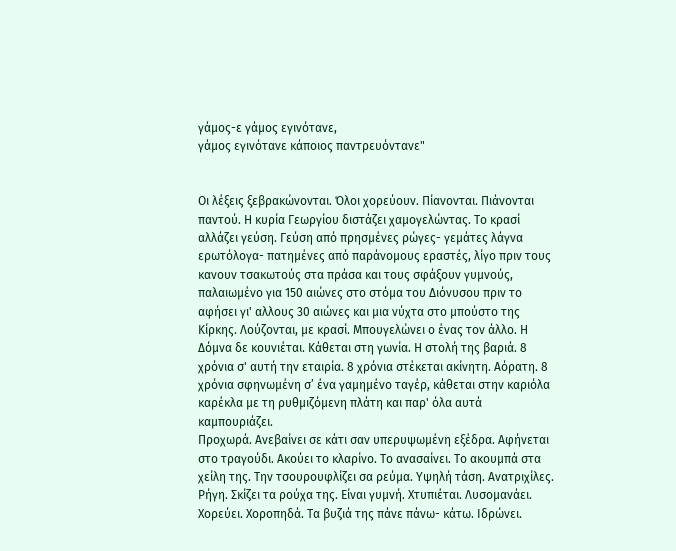γάμος-ε γάμος εγινότανε,
γάμος εγινότανε κάποιος παντρευόντανε"


Οι λέξεις ξεβρακώνονται. Όλοι χορεύουν. Πίανονται. Πιάνονται παντού. Η κυρία Γεωργίου διστάζει χαμογελώντας. Το κρασί αλλάζει γεύση. Γεύση από πρησμένες ρώγες- γεμάτες λάγνα ερωτόλογα- πατημένες από παράνομους εραστές, λίγο πριν τους κανουν τσακωτούς στα πράσα και τους σφάξουν γυμνούς, παλαιωμένο για 150 αιώνες στο στόμα του Διόνυσου πριν το αφήσει γι' αλλους 30 αιώνες και μια νύχτα στο μπούστο της Κίρκης. Λούζονται, με κρασί. Μπουγελώνει ο ένας τον άλλο. Η Δόμνα δε κουνιέται. Κάθεται στη γωνία. Η στολή της βαριά. 8 χρόνια σ' αυτή την εταιρία. 8 χρόνια στέκεται ακίνητη. Αόρατη. 8 χρόνια σφηνωμένη σ’ ένα γαμημένο ταγέρ, κάθεται στην καριόλα καρέκλα με τη ρυθμιζόμενη πλάτη και παρ' όλα αυτά καμπουριάζει.
Προχωρά. Ανεβαίνει σε κάτι σαν υπερυψωμένη εξέδρα. Αφήνεται στο τραγούδι. Ακούει το κλαρίνο. Το ανασαίνει. Το ακουμπά στα χείλη της. Την τσουρουφλίζει σα ρεύμα. Υψηλή τάση. Ανατριχίλες. Ρήγη. Σκίζει τα ρούχα της. Είναι γυμνή. Χτυπιέται. Λυσομανάει. Χορεύει. Χοροπηδά. Τα βυζιά της πάνε πάνω- κάτω. Ιδρώνει.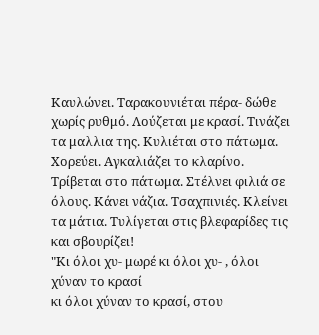Καυλώνει. Ταρακουνιέται πέρα- δώθε χωρίς ρυθμό. Λούζεται με κρασί. Τινάζει τα μαλλια της. Κυλιέται στο πάτωμα. Χορεύει. Αγκαλιάζει το κλαρίνο. Τρίβεται στο πάτωμα. Στέλνει φιλιά σε όλους. Κάνει νάζια. Τσαχπινιές. Κλείνει τα μάτια. Τυλίγεται στις βλεφαρίδες τις και σβουρίζει!
"Κι όλοι χυ- μωρέ κι όλοι χυ- , όλοι χύναν το κρασί
κι όλοι χύναν το κρασί, στου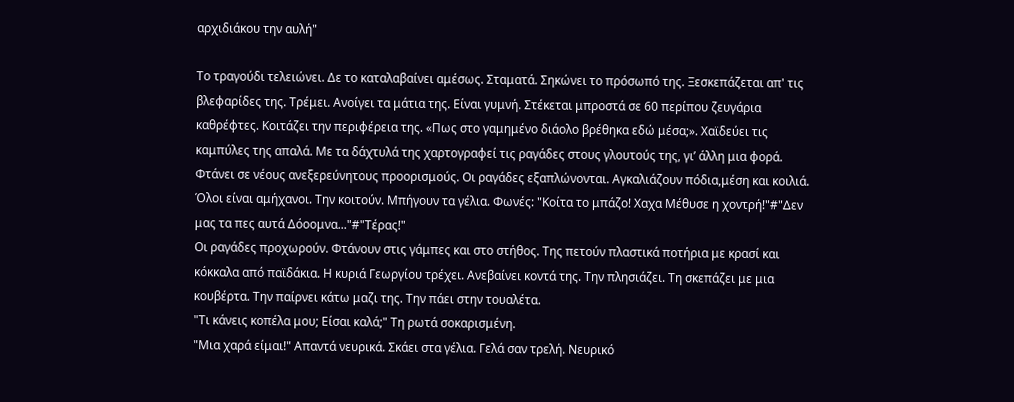αρχιδιάκου την αυλή"

Το τραγούδι τελειώνει. Δε το καταλαβαίνει αμέσως. Σταματά. Σηκώνει το πρόσωπό της. Ξεσκεπάζεται απ' τις βλεφαρίδες της. Τρέμει. Ανοίγει τα μάτια της. Είναι γυμνή. Στέκεται μπροστά σε 60 περίπου ζευγάρια καθρέφτες. Κοιτάζει την περιφέρεια της. «Πως στο γαμημένο διάολο βρέθηκα εδώ μέσα;». Χαϊδεύει τις καμπύλες της απαλά. Με τα δάχτυλά της χαρτογραφεί τις ραγάδες στους γλουτούς της, γι’ άλλη μια φορά. Φτάνει σε νέους ανεξερεύνητους προορισμούς. Οι ραγάδες εξαπλώνονται. Αγκαλιάζουν πόδια,μέση και κοιλιά. Όλοι είναι αμήχανοι. Την κοιτούν. Μπήγουν τα γέλια. Φωνές: "Κοίτα το μπάζο! Χαχα Μέθυσε η χοντρή!"#"Δεν μας τα πες αυτά Δόοομνα..."#"Τέρας!"
Οι ραγάδες προχωρούν. Φτάνουν στις γάμπες και στο στήθος. Της πετούν πλαστικά ποτήρια με κρασί και κόκκαλα από παϊδάκια. Η κυριά Γεωργίου τρέχει. Ανεβαίνει κοντά της. Την πλησιάζει. Τη σκεπάζει με μια κουβέρτα. Την παίρνει κάτω μαζι της. Την πάει στην τουαλέτα.
"Τι κάνεις κοπέλα μου; Είσαι καλά;" Τη ρωτά σοκαρισμένη.
"Μια χαρά είμαι!" Απαντά νευρικά. Σκάει στα γέλια. Γελά σαν τρελή. Νευρικό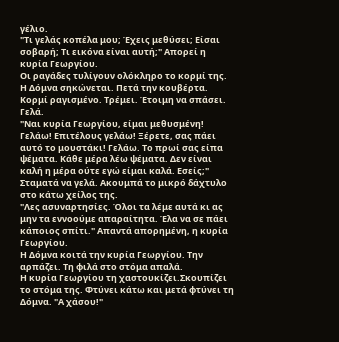γέλιο.
"Τι γελάς κοπέλα μου; Έχεις μεθύσει; Είσαι σοβαρή; Τι εικόνα είναι αυτή;" Απορεί η κυρία Γεωργίου.
Οι ραγάδες τυλίγουν ολόκληρο το κορμί της. Η Δόμνα σηκώνεται. Πετά την κουβέρτα. Κορμί ραγισμένο. Τρέμει. Έτοιμη να σπάσει. Γελά.
"Ναι κυρία Γεωργίου, είμαι μεθυσμένη! Γελάω! Επιτέλους γελάω! Ξέρετε, σας πάει αυτό το μουστάκι! Γελάω. Το πρωί σας είπα ψέματα. Κάθε μέρα λέω ψέματα. Δεν είναι καλή η μέρα ούτε εγώ είμαι καλά. Εσείς;" Σταματά να γελά. Ακουμπά το μικρό δάχτυλο στο κάτω χείλος της.
"Λες ασυναρτησίες. Όλοι τα λέμε αυτά κι ας μην τα εννοούμε απαραίτητα. Έλα να σε πάει κάποιος σπίτι." Απαντά απορημένη, η κυρία Γεωργίου.
Η Δόμνα κοιτά την κυρία Γεωργίου. Την αρπάζει. Τη φιλά στο στόμα απαλά.
Η κυρία Γεωργίου τη χαστουκίζει.Σκουπίζει το στόμα της. Φτύνει κάτω και μετά φτύνει τη Δόμνα. "Α χάσου!"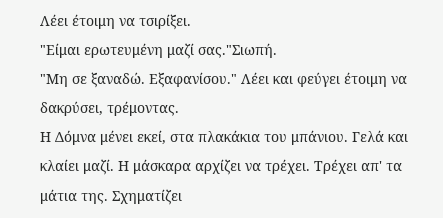Λέει έτοιμη να τσιρίξει.
"Είμαι ερωτευμένη μαζί σας."Σιωπή.
"Μη σε ξαναδώ. Εξαφανίσου." Λέει και φεύγει έτοιμη να δακρύσει, τρέμοντας.
Η Δόμνα μένει εκεί, στα πλακάκια του μπάνιου. Γελά και κλαίει μαζί. Η μάσκαρα αρχίζει να τρέχει. Τρέχει απ' τα μάτια της. Σχηματίζει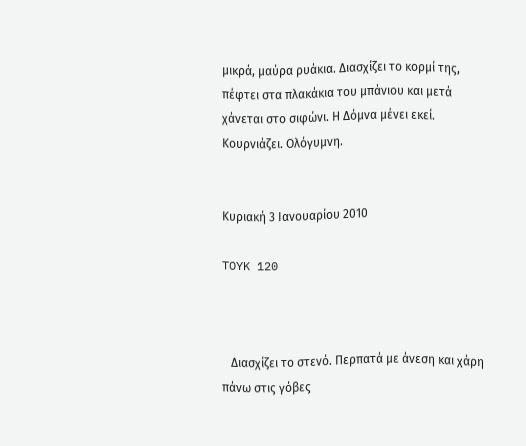μικρά, μαύρα ρυάκια. Διασχίζει το κορμί της, πέφτει στα πλακάκια του μπάνιου και μετά χάνεται στο σιφώνι. Η Δόμνα μένει εκεί. Κουρνιάζει. Ολόγυμνη.


Κυριακή 3 Ιανουαρίου 2010

TOYK 120



   Διασχίζει το στενό. Περπατά με άνεση και χάρη πάνω στις γόβες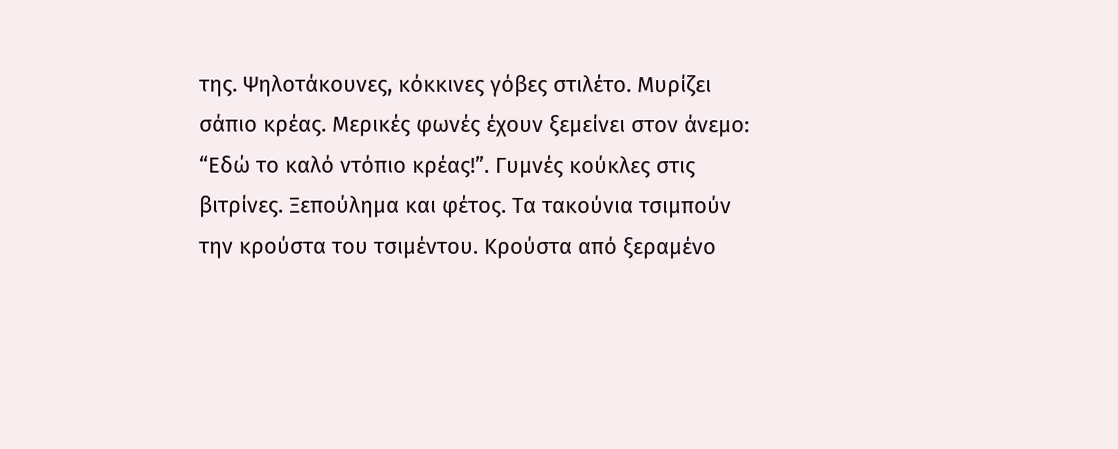της. Ψηλοτάκουνες, κόκκινες γόβες στιλέτο. Μυρίζει σάπιο κρέας. Μερικές φωνές έχουν ξεμείνει στον άνεμο:
“Εδώ το καλό ντόπιο κρέας!”. Γυμνές κούκλες στις βιτρίνες. Ξεπούλημα και φέτος. Τα τακούνια τσιμπούν την κρούστα του τσιμέντου. Κρούστα από ξεραμένο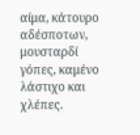αίμα, κάτουρο αδέσποτων, μουσταρδί γόπες, καμένο λάστιχο και χλέπες.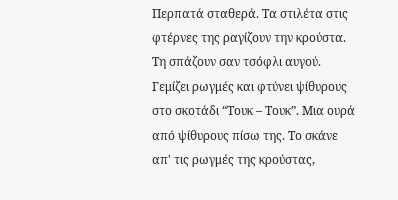Περπατά σταθερά. Τα στιλέτα στις φτέρνες της ραγίζουν την κρούστα. Τη σπάζουν σαν τσόφλι αυγού. Γεμίζει ρωγμές και φτύνει ψίθυρους στο σκοτάδι “Τουκ – Τουκ”. Μια ουρά από ψίθυρους πίσω της. Το σκάνε απ' τις ρωγμές της κρούστας,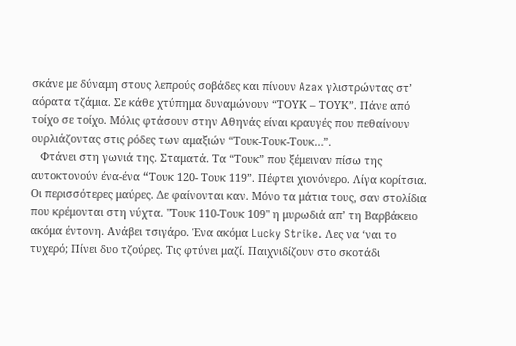σκάνε με δύναμη στους λεπρούς σοβάδες και πίνουν Azax γλιστρώντας στ’ αόρατα τζάμια. Σε κάθε χτύπημα δυναμώνουν “ΤΟΥΚ – ΤΟΥΚ”. Πάνε από τοίχο σε τοίχο. Μόλις φτάσουν στην Αθηνάς είναι κραυγές που πεθαίνουν ουρλιάζοντας στις ρόδες των αμαξιών “Τουκ-Τουκ-Τουκ…”.
   Φτάνει στη γωνιά της. Σταματά. Τα “Τουκ” που ξέμειναν πίσω της αυτοκτονούν ένα-ένα “Tουκ 120- Τουκ 119”. Πέφτει χιονόνερο. Λίγα κορίτσια. Οι περισσότερες μαύρες. Δε φαίνονται καν. Μόνο τα μάτια τους, σαν στολίδια που κρέμονται στη νύχτα. "Τουκ 110-Τουκ 109" η μυρωδιά απ’ τη Βαρβάκειο ακόμα έντονη. Ανάβει τσιγάρο. Ένα ακόμα Lucky Strike. Λες να ‘ναι το τυχερό; Πίνει δυο τζούρες. Τις φτύνει μαζί. Παιχνιδίζουν στο σκοτάδι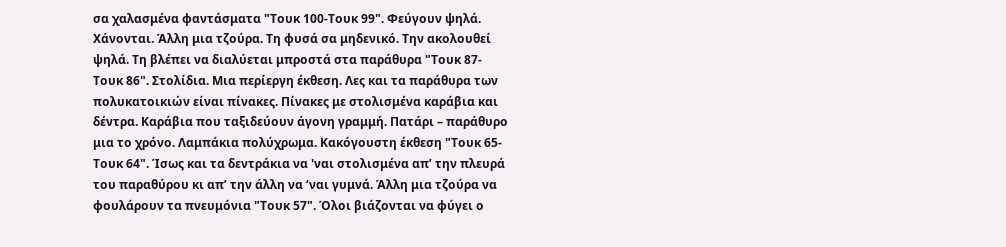σα χαλασμένα φαντάσματα "Τουκ 100-Τουκ 99". Φεύγουν ψηλά. Χάνονται. Άλλη μια τζούρα. Τη φυσά σα μηδενικό. Την ακολουθεί ψηλά. Τη βλέπει να διαλύεται μπροστά στα παράθυρα "Τουκ 87-Τουκ 86". Στολίδια. Μια περίεργη έκθεση. Λες και τα παράθυρα των πολυκατοικιών είναι πίνακες. Πίνακες με στολισμένα καράβια και δέντρα. Καράβια που ταξιδεύουν άγονη γραμμή. Πατάρι – παράθυρο μια τo χρόνο. Λαμπάκια πολύχρωμα. Κακόγουστη έκθεση "Τουκ 65- Τουκ 64". Ίσως και τα δεντράκια να 'ναι στολισμένα απ’ την πλευρά του παραθύρου κι απ’ την άλλη να ‘ναι γυμνά. Άλλη μια τζούρα να φουλάρουν τα πνευμόνια "Τουκ 57". Όλοι βιάζονται να φύγει ο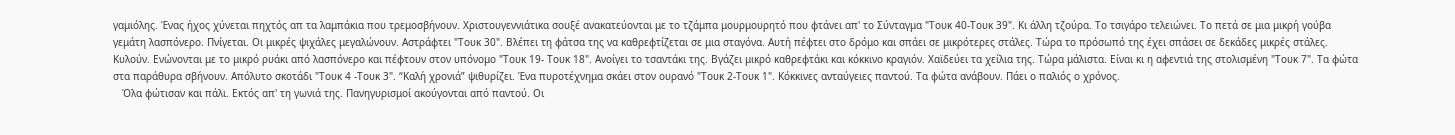γαμιόλης. Ένας ήχος χύνεται πηχτός απ τα λαμπάκια που τρεμοσβήνουν. Χριστουγεννιάτικα σουξέ ανακατεύονται με το τζάμπα μουρμουρητό που φτάνει απ' το Σύνταγμα "Τουκ 40-Τουκ 39". Κι άλλη τζούρα. Το τσιγάρο τελειώνει. Το πετά σε μια μικρή γούβα γεμάτη λασπόνερο. Πνίγεται. Οι μικρές ψιχάλες μεγαλώνουν. Αστράφτει "Τουκ 30". Βλέπει τη φάτσα της να καθρεφτίζεται σε μια σταγόνα. Αυτή πέφτει στο δρόμο και σπάει σε μικρότερες στάλες. Τώρα το πρόσωπό της έχει σπάσει σε δεκάδες μικρές στάλες. Κυλούν. Ενώνονται με το μικρό ρυάκι από λασπόνερο και πέφτουν στον υπόνομο "Τουκ 19- Τουκ 18". Ανοίγει το τσαντάκι της. Βγάζει μικρό καθρεφτάκι και κόκκινο κραγιόν. Χαϊδεύει τα χείλια της. Τώρα μάλιστα. Είναι κι η αφεντιά της στολισμένη "Τουκ 7". Τα φώτα στα παράθυρα σβήνουν. Απόλυτο σκοτάδι "Τουκ 4 -Τουκ 3". “Καλή χρονιά” ψιθυρίζει. Ένα πυροτέχνημα σκάει στον ουρανό "Τουκ 2-Τουκ 1". Κόκκινες ανταύγειες παντού. Τα φώτα ανάβουν. Πάει ο παλιός ο χρόνος.
   Όλα φώτισαν και πάλι. Εκτός απ' τη γωνιά της. Πανηγυρισμοί ακούγονται από παντού. Οι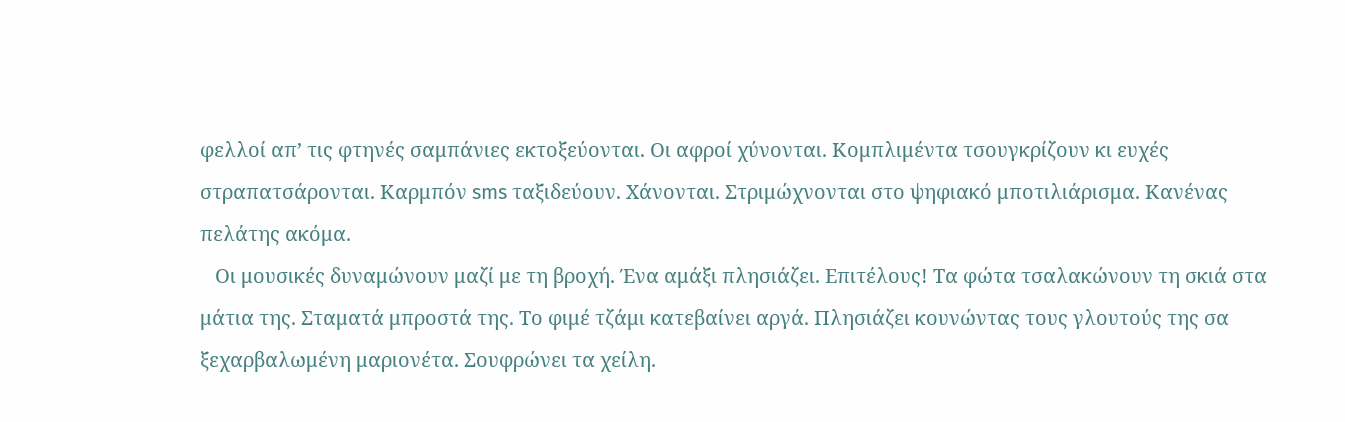φελλοί απ’ τις φτηνές σαμπάνιες εκτοξεύονται. Οι αφροί χύνονται. Κομπλιμέντα τσουγκρίζουν κι ευχές στραπατσάρονται. Καρμπόν sms ταξιδεύουν. Χάνονται. Στριμώχνονται στο ψηφιακό μποτιλιάρισμα. Κανένας πελάτης ακόμα.
   Οι μουσικές δυναμώνουν μαζί με τη βροχή. Ένα αμάξι πλησιάζει. Επιτέλους! Τα φώτα τσαλακώνουν τη σκιά στα μάτια της. Σταματά μπροστά της. Το φιμέ τζάμι κατεβαίνει αργά. Πλησιάζει κουνώντας τους γλουτούς της σα ξεχαρβαλωμένη μαριονέτα. Σουφρώνει τα χείλη.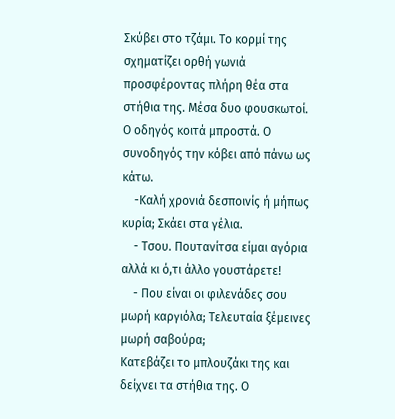Σκύβει στο τζάμι. Το κορμί της σχηματίζει ορθή γωνιά προσφέροντας πλήρη θέα στα στήθια της. Μέσα δυο φουσκωτοί. Ο οδηγός κοιτά μπροστά. Ο συνοδηγός την κόβει από πάνω ως κάτω.
    -Καλή χρονιά δεσποινίς ή μήπως κυρία; Σκάει στα γέλια.
    - Τσου. Πουτανίτσα είμαι αγόρια αλλά κι ό,τι άλλο γουστάρετε!
    - Που είναι οι φιλενάδες σου μωρή καργιόλα; Τελευταία ξέμεινες μωρή σαβούρα;
Κατεβάζει το μπλουζάκι της και δείχνει τα στήθια της. Ο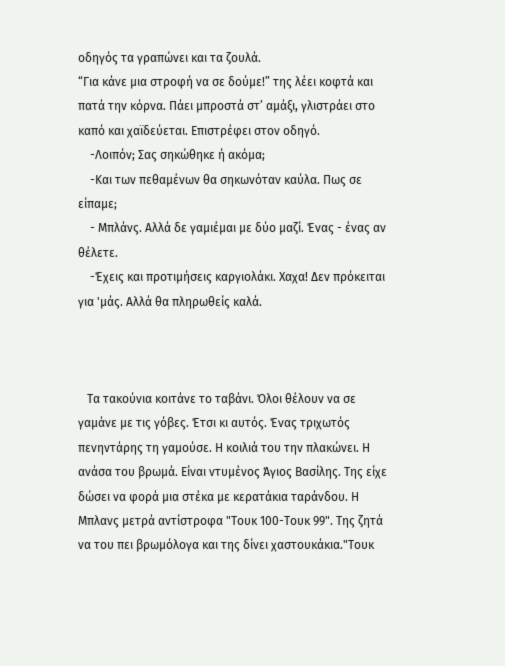οδηγός τα γραπώνει και τα ζουλά.
“Για κάνε μια στροφή να σε δούμε!” της λέει κοφτά και πατά την κόρνα. Πάει μπροστά στ’ αμάξι, γλιστράει στο καπό και χαϊδεύεται. Επιστρέφει στον οδηγό.
    -Λοιπόν; Σας σηκώθηκε ή ακόμα;
    -Και των πεθαμένων θα σηκωνόταν καύλα. Πως σε είπαμε;
    - Μπλάνς. Αλλά δε γαμιέμαι με δύο μαζί. Ένας - ένας αν θέλετε.
    -Έχεις και προτιμήσεις καργιολάκι. Χαχα! Δεν πρόκειται για 'μάς. Αλλά θα πληρωθείς καλά.



   Τα τακούνια κοιτάνε το ταβάνι. Όλοι θέλουν να σε γαμάνε με τις γόβες. Έτσι κι αυτός. Ένας τριχωτός πενηντάρης τη γαμούσε. Η κοιλιά του την πλακώνει. Η ανάσα του βρωμά. Είναι ντυμένος Άγιος Βασίλης. Της είχε δώσει να φορά μια στέκα με κερατάκια ταράνδου. Η Μπλανς μετρά αντίστροφα "Τουκ 100-Τουκ 99". Της ζητά να του πει βρωμόλογα και της δίνει χαστουκάκια."Τουκ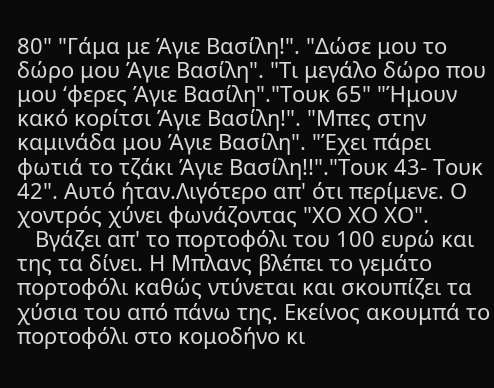80" "Γάμα με Άγιε Βασίλη!". "Δώσε μου το δώρο μου Άγιε Βασίλη". "Τι μεγάλο δώρο που μου ‘φερες Άγιε Βασίλη"."Τουκ 65" "Ήμουν κακό κορίτσι Άγιε Βασίλη!". "Μπες στην καμινάδα μου Άγιε Βασίλη". "Έχει πάρει φωτιά το τζάκι Άγιε Βασίλη!!"."Τουκ 43- Τουκ 42". Αυτό ήταν.Λιγότερο απ' ότι περίμενε. Ο χοντρός χύνει φωνάζοντας "ΧΟ ΧΟ ΧΟ".
   Βγάζει απ' το πορτοφόλι του 100 ευρώ και της τα δίνει. Η Μπλανς βλέπει το γεμάτο πορτοφόλι καθώς ντύνεται και σκουπίζει τα χύσια του από πάνω της. Εκείνος ακουμπά το πορτοφόλι στο κομοδήνο κι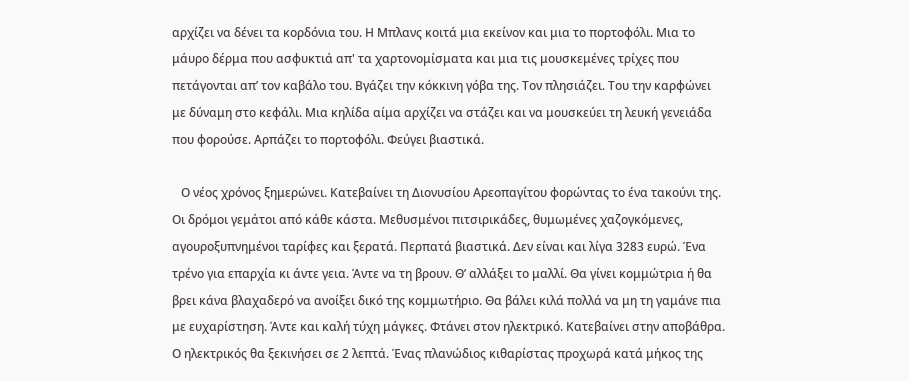αρχίζει να δένει τα κορδόνια του. Η Μπλανς κοιτά μια εκείνον και μια το πορτοφόλι. Μια το μάυρο δέρμα που ασφυκτιά απ' τα χαρτονομίσματα και μια τις μουσκεμένες τρίχες που πετάγονται απ’ τον καβάλο του. Βγάζει την κόκκινη γόβα της. Τον πλησιάζει. Του την καρφώνει με δύναμη στο κεφάλι. Μια κηλίδα αίμα αρχίζει να στάζει και να μουσκεύει τη λευκή γενειάδα που φορούσε. Αρπάζει το πορτοφόλι. Φεύγει βιαστικά.

   Ο νέος χρόνος ξημερώνει. Κατεβαίνει τη Διονυσίου Αρεοπαγίτου φορώντας το ένα τακούνι της. Οι δρόμοι γεμάτοι από κάθε κάστα. Μεθυσμένοι πιτσιρικάδες, θυμωμένες χαζογκόμενες, αγουροξυπνημένοι ταρίφες και ξερατά. Περπατά βιαστικά. Δεν είναι και λίγα 3283 ευρώ. Ένα τρένο για επαρχία κι άντε γεια. Άντε να τη βρουν. Θ’ αλλάξει το μαλλί. Θα γίνει κομμώτρια ή θα βρει κάνα βλαχαδερό να ανοίξει δικό της κομμωτήριο. Θα βάλει κιλά πολλά να μη τη γαμάνε πια με ευχαρίστηση. Άντε και καλή τύχη μάγκες. Φτάνει στον ηλεκτρικό. Κατεβαίνει στην αποβάθρα. Ο ηλεκτρικός θα ξεκινήσει σε 2 λεπτά. Ένας πλανώδιος κιθαρίστας προχωρά κατά μήκος της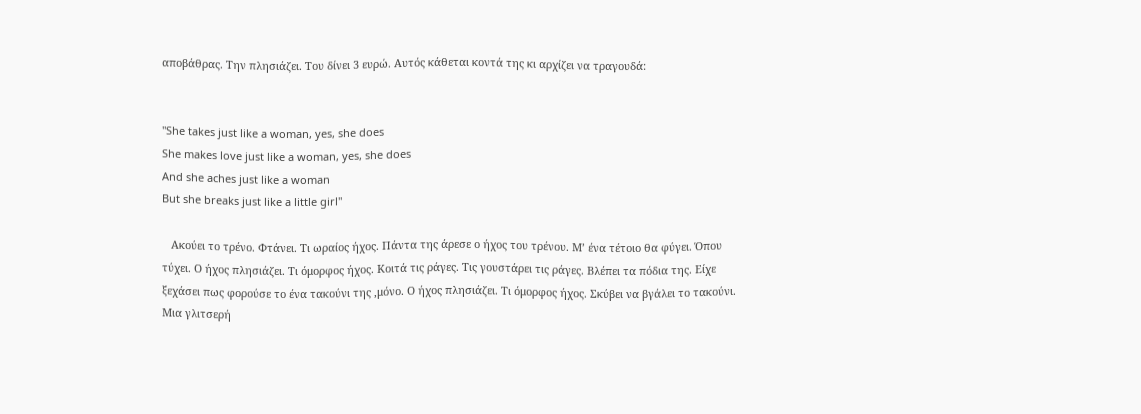αποβάθρας. Την πλησιάζει. Του δίνει 3 ευρώ. Αυτός κάθεται κοντά της κι αρχίζει να τραγουδά:


"She takes just like a woman, yes, she does
She makes love just like a woman, yes, she does
And she aches just like a woman
But she breaks just like a little girl"

   Ακούει το τρένο. Φτάνει. Τι ωραίος ήχος. Πάντα της άρεσε ο ήχος του τρένου. Μ’ ένα τέτοιο θα φύγει. Όπου τύχει. Ο ήχος πλησιάζει. Τι όμορφος ήχος. Κοιτά τις ράγες. Τις γουστάρει τις ράγες. Βλέπει τα πόδια της. Είχε ξεχάσει πως φορούσε το ένα τακούνι της ,μόνο. Ο ήχος πλησιάζει. Τι όμορφος ήχος. Σκύβει να βγάλει το τακούνι. Μια γλιτσερή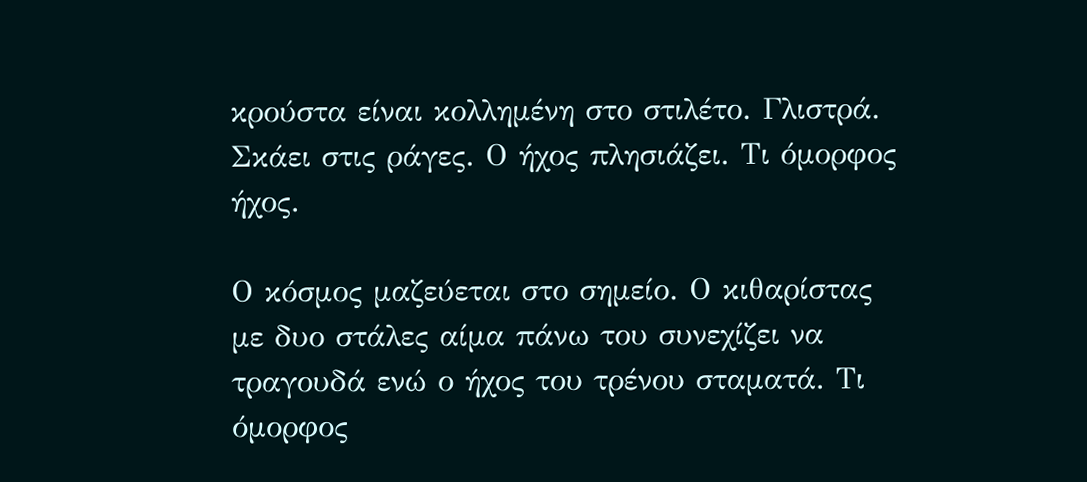κρούστα είναι κολλημένη στο στιλέτο. Γλιστρά. Σκάει στις ράγες. Ο ήχος πλησιάζει. Τι όμορφος ήχος.

Ο κόσμος μαζεύεται στο σημείο. Ο κιθαρίστας με δυο στάλες αίμα πάνω του συνεχίζει να τραγουδά ενώ ο ήχος του τρένου σταματά. Τι όμορφος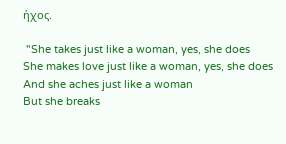ήχος.

 "She takes just like a woman, yes, she does
She makes love just like a woman, yes, she does
And she aches just like a woman
But she breaks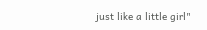just like a little girl"